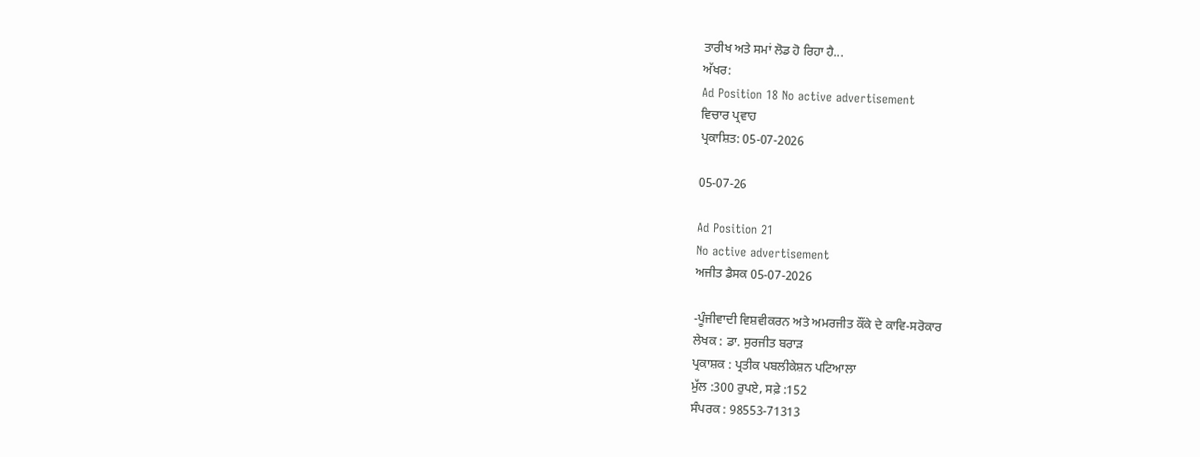ਤਾਰੀਖ ਅਤੇ ਸਮਾਂ ਲੋਡ ਹੋ ਰਿਹਾ ਹੈ...
ਅੱਖਰ:
Ad Position 18 No active advertisement
ਵਿਚਾਰ ਪ੍ਰਵਾਹ
ਪ੍ਰਕਾਸ਼ਿਤ: 05-07-2026

05-07-26

Ad Position 21
No active advertisement
ਅਜੀਤ ਡੈਸਕ 05-07-2026

-ਪੂੰਜੀਵਾਦੀ ਵਿਸ਼ਵੀਕਰਨ ਅਤੇ ਅਮਰਜੀਤ ਕੌਂਕੇ ਦੇ ਕਾਵਿ-ਸਰੋਕਾਰ
ਲੇਖਕ : ਡਾ. ਸੁਰਜੀਤ ਬਰਾੜ
ਪ੍ਰਕਾਸ਼ਕ : ਪ੍ਰਤੀਕ ਪਬਲੀਕੇਸ਼ਨ ਪਟਿਆਲਾ
ਮੁੱਲ :300 ਰੁਪਏ, ਸਫ਼ੇ :152
ਸੰਪਰਕ : 98553-71313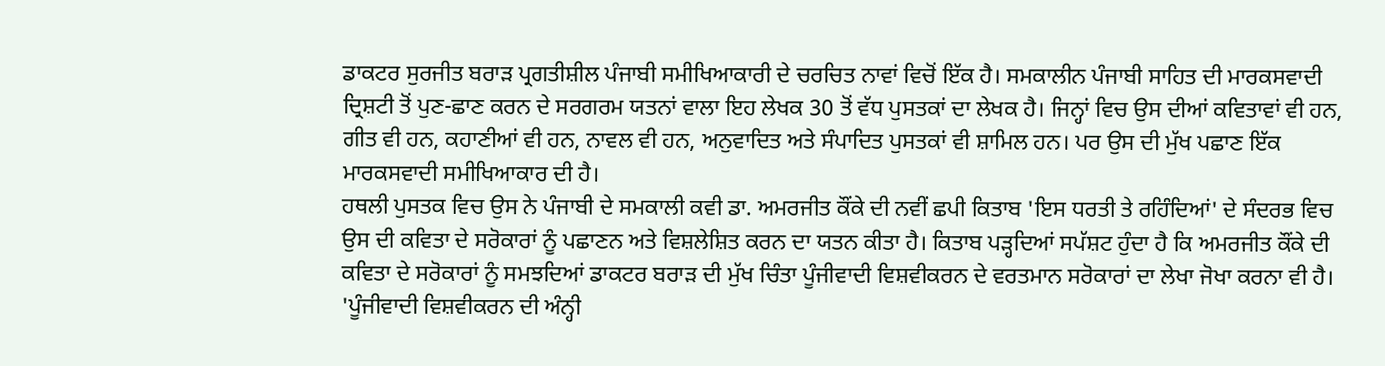ਡਾਕਟਰ ਸੁਰਜੀਤ ਬਰਾੜ ਪ੍ਰਗਤੀਸ਼ੀਲ ਪੰਜਾਬੀ ਸਮੀਖਿਆਕਾਰੀ ਦੇ ਚਰਚਿਤ ਨਾਵਾਂ ਵਿਚੋਂ ਇੱਕ ਹੈ। ਸਮਕਾਲੀਨ ਪੰਜਾਬੀ ਸਾਹਿਤ ਦੀ ਮਾਰਕਸਵਾਦੀ ਦ੍ਰਿਸ਼ਟੀ ਤੋਂ ਪੁਣ-ਛਾਣ ਕਰਨ ਦੇ ਸਰਗਰਮ ਯਤਨਾਂ ਵਾਲਾ ਇਹ ਲੇਖਕ 30 ਤੋਂ ਵੱਧ ਪੁਸਤਕਾਂ ਦਾ ਲੇਖਕ ਹੈ। ਜਿਨ੍ਹਾਂ ਵਿਚ ਉਸ ਦੀਆਂ ਕਵਿਤਾਵਾਂ ਵੀ ਹਨ, ਗੀਤ ਵੀ ਹਨ, ਕਹਾਣੀਆਂ ਵੀ ਹਨ, ਨਾਵਲ ਵੀ ਹਨ, ਅਨੁਵਾਦਿਤ ਅਤੇ ਸੰਪਾਦਿਤ ਪੁਸਤਕਾਂ ਵੀ ਸ਼ਾਮਿਲ ਹਨ। ਪਰ ਉਸ ਦੀ ਮੁੱਖ ਪਛਾਣ ਇੱਕ ਮਾਰਕਸਵਾਦੀ ਸਮੀਖਿਆਕਾਰ ਦੀ ਹੈ।
ਹਥਲੀ ਪੁਸਤਕ ਵਿਚ ਉਸ ਨੇ ਪੰਜਾਬੀ ਦੇ ਸਮਕਾਲੀ ਕਵੀ ਡਾ. ਅਮਰਜੀਤ ਕੌਂਕੇ ਦੀ ਨਵੀਂ ਛਪੀ ਕਿਤਾਬ 'ਇਸ ਧਰਤੀ ਤੇ ਰਹਿੰਦਿਆਂ' ਦੇ ਸੰਦਰਭ ਵਿਚ ਉਸ ਦੀ ਕਵਿਤਾ ਦੇ ਸਰੋਕਾਰਾਂ ਨੂੰ ਪਛਾਣਨ ਅਤੇ ਵਿਸ਼ਲੇਸ਼ਿਤ ਕਰਨ ਦਾ ਯਤਨ ਕੀਤਾ ਹੈ। ਕਿਤਾਬ ਪੜ੍ਹਦਿਆਂ ਸਪੱਸ਼ਟ ਹੁੰਦਾ ਹੈ ਕਿ ਅਮਰਜੀਤ ਕੌਂਕੇ ਦੀ ਕਵਿਤਾ ਦੇ ਸਰੋਕਾਰਾਂ ਨੂੰ ਸਮਝਦਿਆਂ ਡਾਕਟਰ ਬਰਾੜ ਦੀ ਮੁੱਖ ਚਿੰਤਾ ਪੂੰਜੀਵਾਦੀ ਵਿਸ਼ਵੀਕਰਨ ਦੇ ਵਰਤਮਾਨ ਸਰੋਕਾਰਾਂ ਦਾ ਲੇਖਾ ਜੋਖਾ ਕਰਨਾ ਵੀ ਹੈ। 'ਪੂੰਜੀਵਾਦੀ ਵਿਸ਼ਵੀਕਰਨ ਦੀ ਅੰਨ੍ਹੀ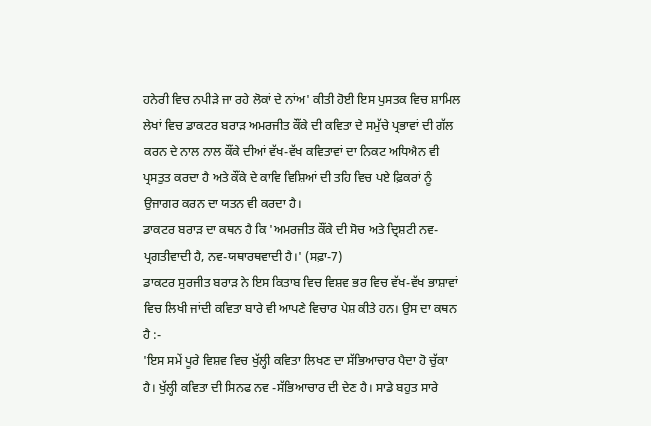ਹਨੇਰੀ ਵਿਚ ਨਪੀੜੇ ਜਾ ਰਹੇ ਲੋਕਾਂ ਦੇ ਨਾਂਅ' ਕੀਤੀ ਹੋਈ ਇਸ ਪੁਸਤਕ ਵਿਚ ਸ਼ਾਮਿਲ ਲੇਖਾਂ ਵਿਚ ਡਾਕਟਰ ਬਰਾੜ ਅਮਰਜੀਤ ਕੌਂਕੇ ਦੀ ਕਵਿਤਾ ਦੇ ਸਮੁੱਚੇ ਪ੍ਰਭਾਵਾਂ ਦੀ ਗੱਲ ਕਰਨ ਦੇ ਨਾਲ ਨਾਲ ਕੌਂਕੇ ਦੀਆਂ ਵੱਖ-ਵੱਖ ਕਵਿਤਾਵਾਂ ਦਾ ਨਿਕਟ ਅਧਿਐਨ ਵੀ ਪ੍ਰਸਤੁਤ ਕਰਦਾ ਹੈ ਅਤੇ ਕੌਂਕੇ ਦੇ ਕਾਵਿ ਵਿਸ਼ਿਆਂ ਦੀ ਤਹਿ ਵਿਚ ਪਏ ਫ਼ਿਕਰਾਂ ਨੂੰ ਉਜਾਗਰ ਕਰਨ ਦਾ ਯਤਨ ਵੀ ਕਰਦਾ ਹੈ।
ਡਾਕਟਰ ਬਰਾੜ ਦਾ ਕਥਨ ਹੈ ਕਿ 'ਅਮਰਜੀਤ ਕੌਂਕੇ ਦੀ ਸੋਚ ਅਤੇ ਦ੍ਰਿਸ਼ਟੀ ਨਵ-ਪ੍ਰਗਤੀਵਾਦੀ ਹੈ, ਨਵ-ਯਥਾਰਥਵਾਦੀ ਹੈ।' (ਸਫ਼ਾ-7)
ਡਾਕਟਰ ਸੁਰਜੀਤ ਬਰਾੜ ਨੇ ਇਸ ਕਿਤਾਬ ਵਿਚ ਵਿਸ਼ਵ ਭਰ ਵਿਚ ਵੱਖ-ਵੱਖ ਭਾਸ਼ਾਵਾਂ ਵਿਚ ਲਿਖੀ ਜਾਂਦੀ ਕਵਿਤਾ ਬਾਰੇ ਵੀ ਆਪਣੇ ਵਿਚਾਰ ਪੇਸ਼ ਕੀਤੇ ਹਨ। ਉਸ ਦਾ ਕਥਨ ਹੈ :-
'ਇਸ ਸਮੇਂ ਪੂਰੇ ਵਿਸ਼ਵ ਵਿਚ ਖੁੱਲ੍ਹੀ ਕਵਿਤਾ ਲਿਖਣ ਦਾ ਸੱਭਿਆਚਾਰ ਪੈਦਾ ਹੋ ਚੁੱਕਾ ਹੈ। ਖੁੱਲ੍ਹੀ ਕਵਿਤਾ ਦੀ ਸਿਨਫ ਨਵ -ਸੱਭਿਆਚਾਰ ਦੀ ਦੇਣ ਹੈ। ਸਾਡੇ ਬਹੁਤ ਸਾਰੇ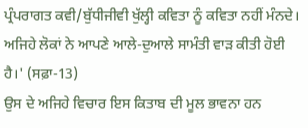ਪ੍ਰੰਪਰਾਗਤ ਕਵੀ/ਬੁੱਧੀਜੀਵੀ ਖੁੱਲ੍ਹੀ ਕਵਿਤਾ ਨੂੰ ਕਵਿਤਾ ਨਹੀਂ ਮੰਨਦੇ। ਅਜਿਹੇ ਲੋਕਾਂ ਨੇ ਆਪਣੇ ਆਲੇ-ਦੁਆਲੇ ਸਾਮੰਤੀ ਵਾੜ ਕੀਤੀ ਹੋਈ ਹੈ।' (ਸਫ਼ਾ-13)
ਉਸ ਦੇ ਅਜਿਹੇ ਵਿਚਾਰ ਇਸ ਕਿਤਾਬ ਦੀ ਮੂਲ ਭਾਵਨਾ ਹਨ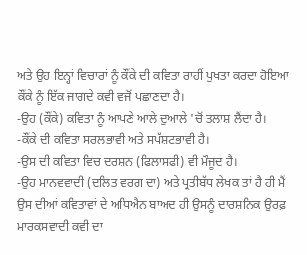ਅਤੇ ਉਹ ਇਨ੍ਹਾਂ ਵਿਚਾਰਾਂ ਨੂੰ ਕੌਂਕੇ ਦੀ ਕਵਿਤਾ ਰਾਹੀਂ ਪੁਖਤਾ ਕਰਦਾ ਹੋਇਆ ਕੌਂਕੇ ਨੂੰ ਇੱਕ ਜਾਗਦੇ ਕਵੀ ਵਜੋਂ ਪਛਾਣਦਾ ਹੈ।
-ਉਹ (ਕੌਂਕੇ) ਕਵਿਤਾ ਨੂੰ ਆਪਣੇ ਆਲੇ ਦੁਆਲੇ 'ਚੋਂ ਤਲਾਸ਼ ਲੈਂਦਾ ਹੈ।
-ਕੌਂਕੇ ਦੀ ਕਵਿਤਾ ਸਰਲਭਾਵੀ ਅਤੇ ਸਪੱਸ਼ਟਭਾਵੀ ਹੈ।
-ਉਸ ਦੀ ਕਵਿਤਾ ਵਿਚ ਦਰਸ਼ਨ (ਫਿਲਾਸਫੀ) ਵੀ ਮੌਜੂਦ ਹੈ।
-ਉਹ ਮਾਨਵਵਾਦੀ (ਦਲਿਤ ਵਰਗ ਦਾ) ਅਤੇ ਪ੍ਰਤੀਬੱਧ ਲੇਖਕ ਤਾਂ ਹੈ ਹੀ ਮੈਂ ਉਸ ਦੀਆਂ ਕਵਿਤਾਵਾਂ ਦੇ ਅਧਿਐਨ ਬਾਅਦ ਹੀ ਉਸਨੂੰ ਦਾਰਸ਼ਨਿਕ ਉਰਫ਼ ਮਾਰਕਸਵਾਦੀ ਕਵੀ ਦਾ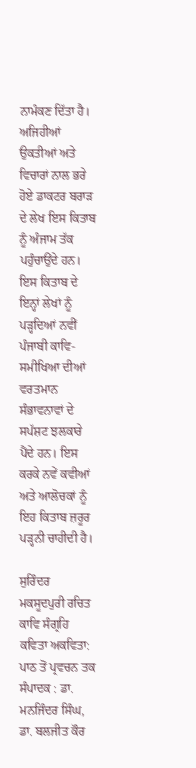ਨਾਮੰਕਣ ਦਿੱਤਾ ਹੈ।
ਅਜਿਹੀਆਂ ਉਕਤੀਆਂ ਅਤੇ ਵਿਚਾਰਾਂ ਨਾਲ ਭਰੇ ਹੋਏ ਡਾਕਟਰ ਬਰਾੜ ਦੇ ਲੇਖ ਇਸ ਕਿਤਾਬ ਨੂੰ ਅੰਜਾਮ ਤੱਕ ਪਹੁੰਚਾਉਂਦੇ ਹਨ। ਇਸ ਕਿਤਾਬ ਦੇ ਇਨ੍ਹਾਂ ਲੇਖਾਂ ਨੂੰ ਪੜ੍ਹਦਿਆਂ ਨਵੀਂ ਪੰਜਾਬੀ ਕਾਵਿ-ਸਮੀਖਿਆ ਦੀਆਂ ਵਰਤਮਾਨ ਸੰਭਾਵਨਾਵਾਂ ਦੇ ਸਪੱਸ਼ਟ ਝਲਕਾਰੇ ਪੈਂਦੇ ਹਨ। ਇਸ ਕਰਕੇ ਨਵੇਂ ਕਵੀਆਂ ਅਤੇ ਆਲੋਚਕਾਂ ਨੂੰ ਇਹ ਕਿਤਾਬ ਜ਼ਰੂਰ ਪੜ੍ਹਨੀ ਚਾਹੀਦੀ ਹੈ।

ਸੁਰਿੰਦਰ ਮਕਸੂਦਪੁਰੀ ਰਚਿਤ ਕਾਵਿ ਸੰਗ੍ਰਹਿ
ਕਵਿਤਾ ਅਕਵਿਤਾ: ਪਾਠ ਤੋਂ ਪ੍ਰਵਚਨ ਤਕ
ਸੰਪਾਦਕ : ਡਾ. ਮਨਜਿੰਦਰ ਸਿੰਘ, ਡਾ. ਬਲਜੀਤ ਕੌਰ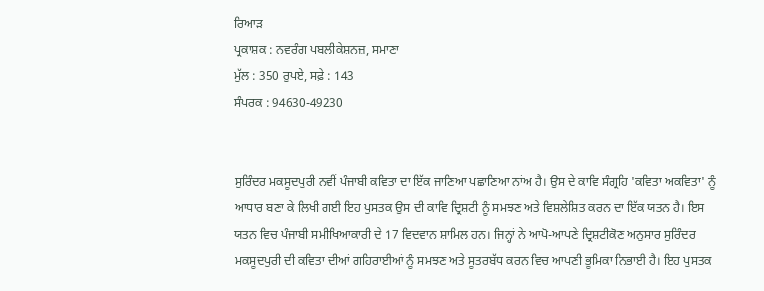ਰਿਆੜ
ਪ੍ਰਕਾਸ਼ਕ : ਨਵਰੰਗ ਪਬਲੀਕੇਸ਼ਨਜ਼, ਸਮਾਣਾ
ਮੁੱਲ : 350 ਰੁਪਏ, ਸਫ਼ੇ : 143
ਸੰਪਰਕ : 94630-49230


ਸੁਰਿੰਦਰ ਮਕਸੂਦਪੁਰੀ ਨਵੀਂ ਪੰਜਾਬੀ ਕਵਿਤਾ ਦਾ ਇੱਕ ਜਾਣਿਆ ਪਛਾਣਿਆ ਨਾਂਅ ਹੈ। ਉਸ ਦੇ ਕਾਵਿ ਸੰਗ੍ਰਹਿ 'ਕਵਿਤਾ ਅਕਵਿਤਾ' ਨੂੰ ਆਧਾਰ ਬਣਾ ਕੇ ਲਿਖੀ ਗਈ ਇਹ ਪੁਸਤਕ ਉਸ ਦੀ ਕਾਵਿ ਦ੍ਰਿਸ਼ਟੀ ਨੂੰ ਸਮਝਣ ਅਤੇ ਵਿਸ਼ਲੇਸ਼ਿਤ ਕਰਨ ਦਾ ਇੱਕ ਯਤਨ ਹੈ। ਇਸ ਯਤਨ ਵਿਚ ਪੰਜਾਬੀ ਸਮੀਖਿਆਕਾਰੀ ਦੇ 17 ਵਿਦਵਾਨ ਸ਼ਾਮਿਲ ਹਨ। ਜਿਨ੍ਹਾਂ ਨੇ ਆਪੋ-ਆਪਣੇ ਦ੍ਰਿਸ਼ਟੀਕੋਣ ਅਨੁਸਾਰ ਸੁਰਿੰਦਰ ਮਕਸੂਦਪੁਰੀ ਦੀ ਕਵਿਤਾ ਦੀਆਂ ਗਹਿਰਾਈਆਂ ਨੂੰ ਸਮਝਣ ਅਤੇ ਸੂਤਰਬੱਧ ਕਰਨ ਵਿਚ ਆਪਣੀ ਭੂਮਿਕਾ ਨਿਭਾਈ ਹੈ। ਇਹ ਪੁਸਤਕ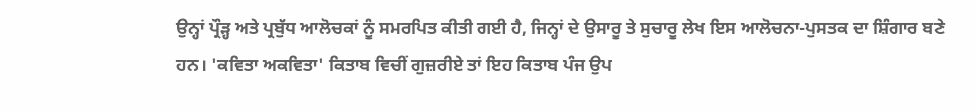ਉਨ੍ਹਾਂ ਪ੍ਰੌੜ੍ਹ ਅਤੇ ਪ੍ਰਬੁੱਧ ਆਲੋਚਕਾਂ ਨੂੰ ਸਮਰਪਿਤ ਕੀਤੀ ਗਈ ਹੈ, ਜਿਨ੍ਹਾਂ ਦੇ ਉਸਾਰੂ ਤੇ ਸੁਚਾਰੂ ਲੇਖ ਇਸ ਆਲੋਚਨਾ-ਪੁਸਤਕ ਦਾ ਸ਼ਿੰਗਾਰ ਬਣੇ ਹਨ। 'ਕਵਿਤਾ ਅਕਵਿਤਾ' ਕਿਤਾਬ ਵਿਚੀਂ ਗੁਜ਼ਰੀਏ ਤਾਂ ਇਹ ਕਿਤਾਬ ਪੰਜ ਉਪ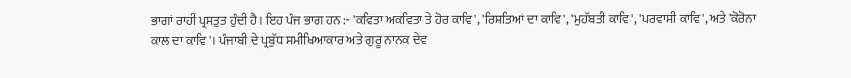ਭਾਗਾਂ ਰਾਹੀਂ ਪ੍ਰਸਤੁਤ ਹੁੰਦੀ ਹੈ। ਇਹ ਪੰਜ ਭਾਗ ਹਨ :- 'ਕਵਿਤਾ ਅਕਵਿਤਾ ਤੇ ਹੋਰ ਕਾਵਿ', 'ਰਿਸ਼ਤਿਆਂ ਦਾ ਕਾਵਿ', 'ਮੁਹੱਬਤੀ ਕਾਵਿ', 'ਪਰਵਾਸੀ ਕਾਵਿ', ਅਤੇ 'ਕੋਰੋਨਾ ਕਾਲ ਦਾ ਕਾਵਿ'। ਪੰਜਾਬੀ ਦੇ ਪ੍ਰਬੁੱਧ ਸਮੀਖਿਆਕਾਰ ਅਤੇ ਗੁਰੂ ਨਾਨਕ ਦੇਵ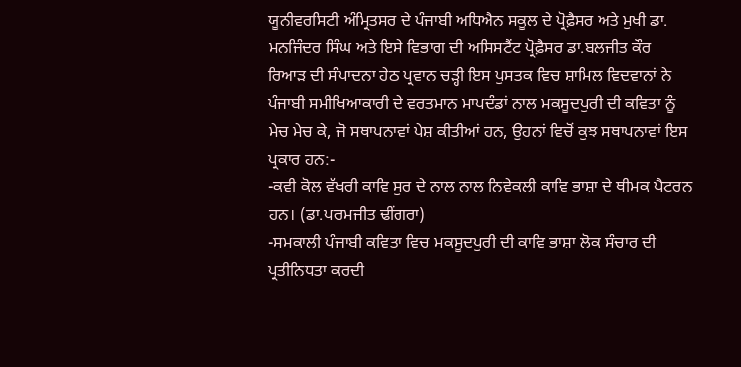ਯੂਨੀਵਰਸਿਟੀ ਅੰਮ੍ਰਿਤਸਰ ਦੇ ਪੰਜਾਬੀ ਅਧਿਐਨ ਸਕੂਲ ਦੇ ਪ੍ਰੋਫ਼ੈਸਰ ਅਤੇ ਮੁਖੀ ਡਾ. ਮਨਜਿੰਦਰ ਸਿੰਘ ਅਤੇ ਇਸੇ ਵਿਭਾਗ ਦੀ ਅਸਿਸਟੈਂਟ ਪ੍ਰੋਫ਼ੈਸਰ ਡਾ.ਬਲਜੀਤ ਕੌਰ ਰਿਆੜ ਦੀ ਸੰਪਾਦਨਾ ਹੇਠ ਪ੍ਰਵਾਨ ਚੜ੍ਹੀ ਇਸ ਪੁਸਤਕ ਵਿਚ ਸ਼ਾਮਿਲ ਵਿਦਵਾਨਾਂ ਨੇ ਪੰਜਾਬੀ ਸਮੀਖਿਆਕਾਰੀ ਦੇ ਵਰਤਮਾਨ ਮਾਪਦੰਡਾਂ ਨਾਲ ਮਕਸੂਦਪੁਰੀ ਦੀ ਕਵਿਤਾ ਨੂੰ ਮੇਚ ਮੇਚ ਕੇ, ਜੋ ਸਥਾਪਨਾਵਾਂ ਪੇਸ਼ ਕੀਤੀਆਂ ਹਨ, ਉਹਨਾਂ ਵਿਚੋਂ ਕੁਝ ਸਥਾਪਨਾਵਾਂ ਇਸ ਪ੍ਰਕਾਰ ਹਨ:-
-ਕਵੀ ਕੋਲ ਵੱਖਰੀ ਕਾਵਿ ਸੁਰ ਦੇ ਨਾਲ ਨਾਲ ਨਿਵੇਕਲੀ ਕਾਵਿ ਭਾਸ਼ਾ ਦੇ ਥੀਮਕ ਪੈਟਰਨ ਹਨ। (ਡਾ.ਪਰਮਜੀਤ ਢੀਂਗਰਾ)
-ਸਮਕਾਲੀ ਪੰਜਾਬੀ ਕਵਿਤਾ ਵਿਚ ਮਕਸੂਦਪੁਰੀ ਦੀ ਕਾਵਿ ਭਾਸ਼ਾ ਲੋਕ ਸੰਚਾਰ ਦੀ ਪ੍ਰਤੀਨਿਧਤਾ ਕਰਦੀ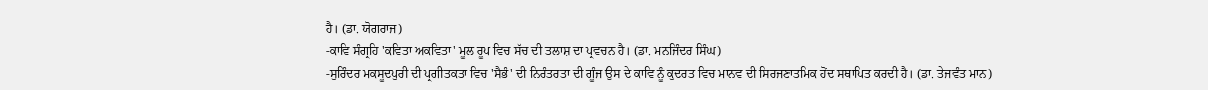ਹੈ। (ਡਾ. ਯੋਗਰਾਜ)
-ਕਾਵਿ ਸੰਗ੍ਰਹਿ 'ਕਵਿਤਾ ਅਕਵਿਤਾ' ਮੂਲ ਰੂਪ ਵਿਚ ਸੱਚ ਦੀ ਤਲਾਸ਼ ਦਾ ਪ੍ਰਵਚਨ ਹੈ। (ਡਾ. ਮਨਜਿੰਦਰ ਸਿੰਘ)
-ਸੁਰਿੰਦਰ ਮਕਸੂਦਪੁਰੀ ਦੀ ਪ੍ਰਗੀਤਕਤਾ ਵਿਚ 'ਸੈਭੰ' ਦੀ ਨਿਰੰਤਰਤਾ ਦੀ ਗੂੰਜ ਉਸ ਦੇ ਕਾਵਿ ਨੂੰ ਕੁਦਰਤ ਵਿਚ ਮਾਨਵ ਦੀ ਸਿਰਜਣਾਤਮਿਕ ਹੋਂਦ ਸਥਾਪਿਤ ਕਰਦੀ ਹੈ। (ਡਾ. ਤੇਜਵੰਤ ਮਾਨ)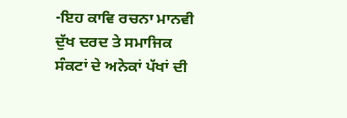-ਇਹ ਕਾਵਿ ਰਚਨਾ ਮਾਨਵੀ ਦੁੱਖ ਦਰਦ ਤੇ ਸਮਾਜਿਕ ਸੰਕਟਾਂ ਦੇ ਅਨੇਕਾਂ ਪੱਖਾਂ ਦੀ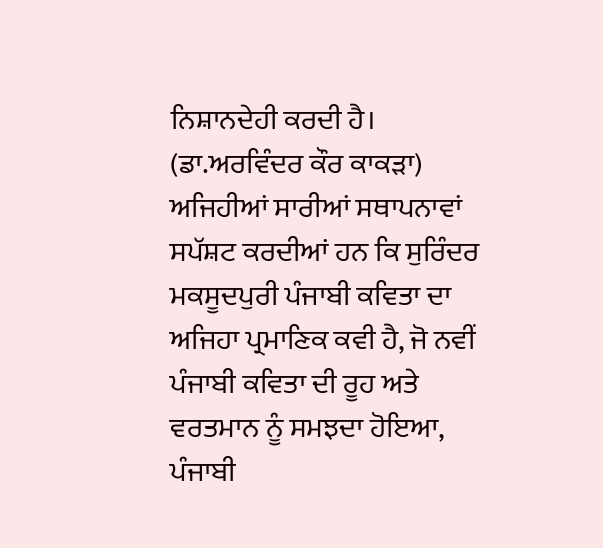ਨਿਸ਼ਾਨਦੇਹੀ ਕਰਦੀ ਹੈ। (ਡਾ.ਅਰਵਿੰਦਰ ਕੌਰ ਕਾਕੜਾ)
ਅਜਿਹੀਆਂ ਸਾਰੀਆਂ ਸਥਾਪਨਾਵਾਂ ਸਪੱਸ਼ਟ ਕਰਦੀਆਂ ਹਨ ਕਿ ਸੁਰਿੰਦਰ ਮਕਸੂਦਪੁਰੀ ਪੰਜਾਬੀ ਕਵਿਤਾ ਦਾ ਅਜਿਹਾ ਪ੍ਰਮਾਣਿਕ ਕਵੀ ਹੈ, ਜੋ ਨਵੀਂ ਪੰਜਾਬੀ ਕਵਿਤਾ ਦੀ ਰੂਹ ਅਤੇ ਵਰਤਮਾਨ ਨੂੰ ਸਮਝਦਾ ਹੋਇਆ, ਪੰਜਾਬੀ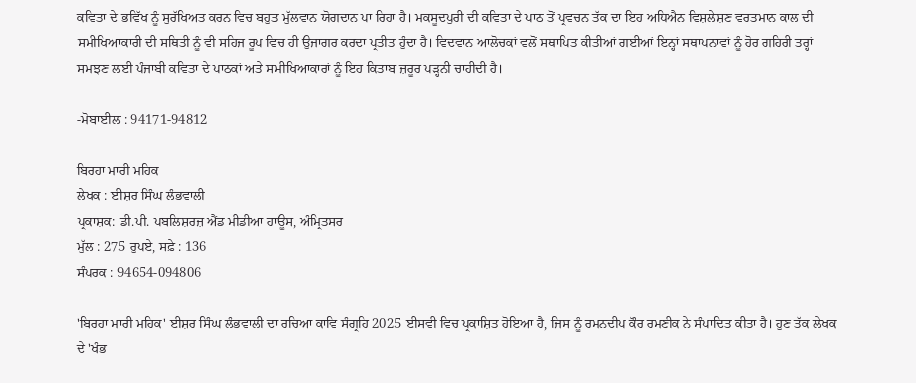ਕਵਿਤਾ ਦੇ ਭਵਿੱਖ ਨੂੰ ਸੁਰੱਖਿਅਤ ਕਰਨ ਵਿਚ ਬਹੁਤ ਮੁੱਲਵਾਨ ਯੋਗਦਾਨ ਪਾ ਰਿਹਾ ਹੈ। ਮਕਸੂਦਪੁਰੀ ਦੀ ਕਵਿਤਾ ਦੇ ਪਾਠ ਤੋਂ ਪ੍ਰਵਚਨ ਤੱਕ ਦਾ ਇਹ ਅਧਿਐਨ ਵਿਸ਼ਲੇਸ਼ਣ ਵਰਤਮਾਨ ਕਾਲ ਦੀ ਸਮੀਖਿਆਕਾਰੀ ਦੀ ਸਥਿਤੀ ਨੂੰ ਵੀ ਸਹਿਜ ਰੂਪ ਵਿਚ ਹੀ ਉਜਾਗਰ ਕਰਦਾ ਪ੍ਰਤੀਤ ਹੁੰਦਾ ਹੈ। ਵਿਦਵਾਨ ਆਲੋਚਕਾਂ ਵਲੋਂ ਸਥਾਪਿਤ ਕੀਤੀਆਂ ਗਈਆਂ ਇਨ੍ਹਾਂ ਸਥਾਪਨਾਵਾਂ ਨੂੰ ਹੋਰ ਗਹਿਰੀ ਤਰ੍ਹਾਂ ਸਮਝਣ ਲਈ ਪੰਜਾਬੀ ਕਵਿਤਾ ਦੇ ਪਾਠਕਾਂ ਅਤੇ ਸਮੀਖਿਆਕਾਰਾਂ ਨੂੰ ਇਹ ਕਿਤਾਬ ਜ਼ਰੂਰ ਪੜ੍ਹਨੀ ਚਾਹੀਦੀ ਹੈ।

-ਮੋਬਾਈਲ : 94171-94812

ਬਿਰਹਾ ਮਾਰੀ ਮਹਿਕ
ਲੇਖਕ : ਈਸ਼ਰ ਸਿੰਘ ਲੰਭਵਾਲੀ
ਪ੍ਰਕਾਸ਼ਕ: ਡੀ.ਪੀ. ਪਬਲਿਸ਼ਰਜ਼ ਐਂਡ ਮੀਡੀਆ ਹਾਊਸ, ਅੰਮ੍ਰਿਤਸਰ
ਮੁੱਲ : 275 ਰੁਪਏ, ਸਫ਼ੇ : 136
ਸੰਪਰਕ : 94654-094806

'ਬਿਰਹਾ ਮਾਰੀ ਮਹਿਕ' ਈਸ਼ਰ ਸਿੰਘ ਲੰਭਵਾਲੀ ਦਾ ਰਚਿਆ ਕਾਵਿ ਸੰਗ੍ਰਹਿ 2025 ਈਸਵੀ ਵਿਚ ਪ੍ਰਕਾਸ਼ਿਤ ਹੋਇਆ ਹੈ, ਜਿਸ ਨੂੰ ਰਮਨਦੀਪ ਕੌਰ ਰਮਣੀਕ ਨੇ ਸੰਪਾਦਿਤ ਕੀਤਾ ਹੈ। ਹੁਣ ਤੱਕ ਲੇਖਕ ਦੇ 'ਖੰਭ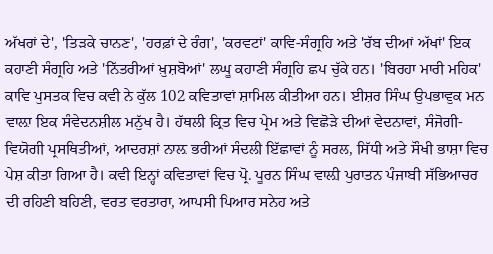ਅੱਖਰਾਂ ਦੇ', 'ਤਿੜਕੇ ਚਾਨਣ', 'ਹਰਫ਼ਾਂ ਦੇ ਰੰਗ', 'ਕਰਵਟਾਂ' ਕਾਵਿ-ਸੰਗ੍ਰਹਿ ਅਤੇ 'ਰੱਬ ਦੀਆਂ ਅੱਖਾਂ' ਇਕ ਕਹਾਣੀ ਸੰਗ੍ਰਹਿ ਅਤੇ 'ਨਿੱਤਰੀਆਂ ਖ਼ੁਸ਼ਬੋਆਂ' ਲਘੂ ਕਹਾਣੀ ਸੰਗ੍ਰਹਿ ਛਪ ਚੁੱਕੇ ਹਨ। 'ਬਿਰਹਾ ਮਾਰੀ ਮਹਿਕ' ਕਾਵਿ ਪੁਸਤਕ ਵਿਚ ਕਵੀ ਨੇ ਕੁੱਲ 102 ਕਵਿਤਾਵਾਂ ਸ਼ਾਮਿਲ ਕੀਤੀਆ ਹਨ। ਈਸ਼ਰ ਸਿੰਘ ਉਪਭਾਵੁਕ ਮਨ ਵਾਲ਼ਾ ਇਕ ਸੰਵੇਦਨਸ਼ੀਲ ਮਨੁੱਖ ਹੈ। ਹੱਥਲੀ ਕ੍ਰਿਤ ਵਿਚ ਪ੍ਰੇਮ ਅਤੇ ਵਿਛੋੜੇ ਦੀਆਂ ਵੇਦਨਾਵਾਂ, ਸੰਜੋਗੀ-ਵਿਯੋਗੀ ਪ੍ਰਸਥਿਤੀਆਂ, ਆਦਰਸ਼ਾਂ ਨਾਲ਼ ਭਰੀਆਂ ਸੰਦਲੀ ਇੱਛਾਵਾਂ ਨੂੰ ਸਰਲ, ਸਿੱਧੀ ਅਤੇ ਸੌਖੀ ਭਾਸ਼ਾ ਵਿਚ ਪੇਸ਼ ਕੀਤਾ ਗਿਆ ਹੈ। ਕਵੀ ਇਨ੍ਹਾਂ ਕਵਿਤਾਵਾਂ ਵਿਚ ਪ੍ਰੋ. ਪੂਰਨ ਸਿੰਘ ਵਾਲ਼ੀ ਪੁਰਾਤਨ ਪੰਜਾਬੀ ਸੱਭਿਆਚਰ ਦੀ ਰਹਿਣੀ ਬਹਿਣੀ, ਵਰਤ ਵਰਤਾਰਾ, ਆਪਸੀ ਪਿਆਰ ਸਨੇਹ ਅਤੇ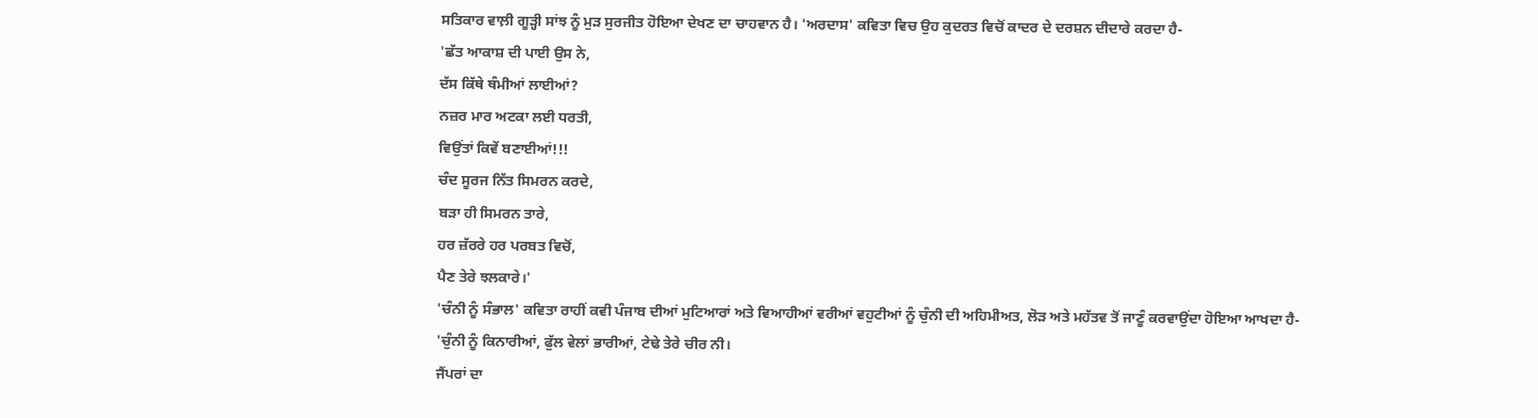ਸਤਿਕਾਰ ਵਾਲ਼ੀ ਗੂੜ੍ਹੀ ਸਾਂਝ ਨੂੰ ਮੁੜ ਸੁਰਜੀਤ ਹੋਇਆ ਦੇਖਣ ਦਾ ਚਾਹਵਾਨ ਹੈ। 'ਅਰਦਾਸ' ਕਵਿਤਾ ਵਿਚ ਉਹ ਕੁਦਰਤ ਵਿਚੋਂ ਕਾਦਰ ਦੇ ਦਰਸ਼ਨ ਦੀਦਾਰੇ ਕਰਦਾ ਹੈ-
'ਛੱਤ ਆਕਾਸ਼ ਦੀ ਪਾਈ ਉਸ ਨੇ,
ਦੱਸ ਕਿੱਥੇ ਥੰਮੀਆਂ ਲਾਈਆਂ?
ਨਜ਼ਰ ਮਾਰ ਅਟਕਾ ਲਈ ਧਰਤੀ,
ਵਿਉਂਤਾਂ ਕਿਵੇਂ ਬਣਾਈਆਂ!!!
ਚੰਦ ਸੂਰਜ ਨਿੱਤ ਸਿਮਰਨ ਕਰਦੇ,
ਬੜਾ ਹੀ ਸਿਮਰਨ ਤਾਰੇ,
ਹਰ ਜ਼ੱਰਰੇ ਹਰ ਪਰਬਤ ਵਿਚੋਂ,
ਪੈਣ ਤੇਰੇ ਝਲਕਾਰੇ।'
'ਚੰਨੀ ਨੂੰ ਸੰਭਾਲ' ਕਵਿਤਾ ਰਾਹੀਂ ਕਵੀ ਪੰਜਾਬ ਦੀਆਂ ਮੁਟਿਆਰਾਂ ਅਤੇ ਵਿਆਹੀਆਂ ਵਰੀਆਂ ਵਹੁਟੀਆਂ ਨੂੰ ਚੁੰਨੀ ਦੀ ਅਹਿਮੀਅਤ, ਲੋੜ ਅਤੇ ਮਹੱਤਵ ਤੋਂ ਜਾਣੂੰ ਕਰਵਾਉਂਦਾ ਹੋਇਆ ਆਖਦਾ ਹੈ-
'ਚੁੰਨੀ ਨੂੰ ਕਿਨਾਰੀਆਂ, ਫੁੱਲ ਵੇਲਾਂ ਭਾਰੀਆਂ, ਟੇਢੇ ਤੇਰੇ ਚੀਰ ਨੀ।
ਜੈਂਪਰਾਂ ਦਾ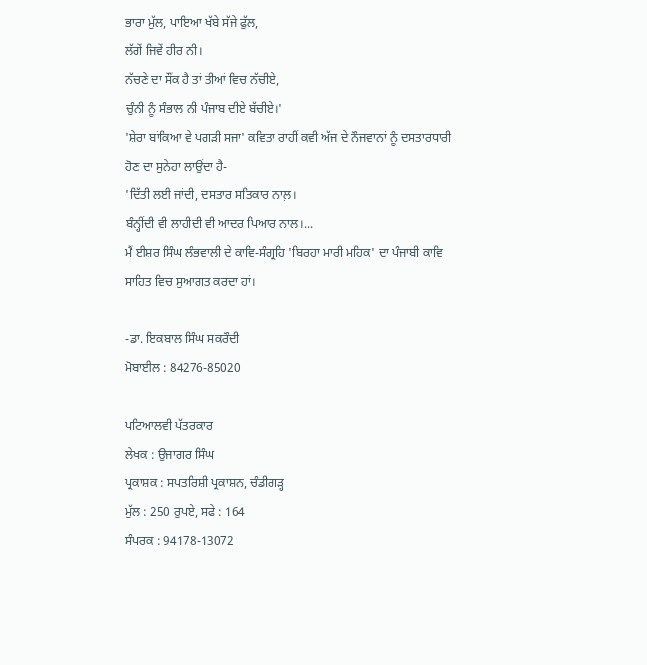ਭਾਰਾ ਮੁੱਲ, ਪਾਇਆ ਖੱਬੇ ਸੱਜੇ ਫੁੱਲ,
ਲੱਗੇਂ ਜਿਵੇਂ ਹੀਰ ਨੀ।
ਨੱਚਣੇ ਦਾ ਸੌਂਕ ਹੈ ਤਾਂ ਤੀਆਂ ਵਿਚ ਨੱਚੀਏ,
ਚੁੰਨੀ ਨੂੰ ਸੰਭਾਲ ਨੀ ਪੰਜਾਬ ਦੀਏ ਬੱਚੀਏ।'
'ਸ਼ੇਰਾ ਬਾਂਕਿਆ ਵੇ ਪਗੜੀ ਸਜਾ' ਕਵਿਤਾ ਰਾਹੀਂ ਕਵੀ ਅੱਜ ਦੇ ਨੌਜਵਾਨਾਂ ਨੂੰ ਦਸਤਾਰਧਾਰੀ ਹੋਣ ਦਾ ਸੁਨੇਹਾ ਲਾਉਂਦਾ ਹੈ-
'ਦਿੱਤੀ ਲਈ ਜਾਂਦੀ, ਦਸਤਾਰ ਸਤਿਕਾਰ ਨਾਲ਼।
ਬੰਨ੍ਹੀਂਦੀ ਵੀ ਲਾਹੀਦੀ ਵੀ ਆਦਰ ਪਿਆਰ ਨਾਲ।...
ਮੈਂ ਈਸ਼ਰ ਸਿੰਘ ਲੰਭਵਾਲੀ ਦੇ ਕਾਵਿ-ਸੰਗ੍ਰਹਿ 'ਬਿਰਹਾ ਮਾਰੀ ਮਹਿਕ' ਦਾ ਪੰਜਾਬੀ ਕਾਵਿ ਸਾਹਿਤ ਵਿਚ ਸੁਆਗਤ ਕਰਦਾ ਹਾਂ।

-ਡਾ. ਇਕਬਾਲ ਸਿੰਘ ਸਕਰੌਦੀ
ਮੋਬਾਈਲ : 84276-85020

ਪਟਿਆਲਵੀ ਪੱਤਰਕਾਰ
ਲੇਖਕ : ਉਜਾਗਰ ਸਿੰਘ
ਪ੍ਰਕਾਸ਼ਕ : ਸਪਤਰਿਸ਼ੀ ਪ੍ਰਕਾਸ਼ਨ, ਚੰਡੀਗੜ੍ਹ
ਮੁੱਲ : 250 ਰੁਪਏ, ਸਫੇ : 164
ਸੰਪਰਕ : 94178-13072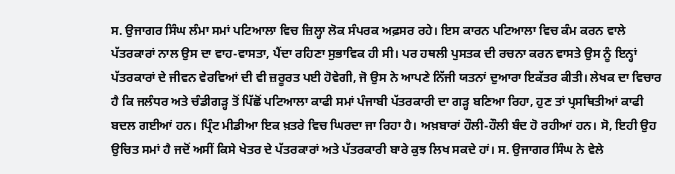ਸ. ਉਜਾਗਰ ਸਿੰਘ ਲੰਮਾ ਸਮਾਂ ਪਟਿਆਲਾ ਵਿਚ ਜ਼ਿਲ੍ਹਾ ਲੋਕ ਸੰਪਰਕ ਅਫ਼ਸਰ ਰਹੇ। ਇਸ ਕਾਰਨ ਪਟਿਆਲਾ ਵਿਚ ਕੰਮ ਕਰਨ ਵਾਲੇ ਪੱਤਰਕਾਰਾਂ ਨਾਲ ਉਸ ਦਾ ਵਾਹ-ਵਾਸਤਾ, ਪੈਂਦਾ ਰਹਿਣਾ ਸੁਭਾਵਿਕ ਹੀ ਸੀ। ਪਰ ਹਥਲੀ ਪੁਸਤਕ ਦੀ ਰਚਨਾ ਕਰਨ ਵਾਸਤੇ ਉਸ ਨੂੰ ਇਨ੍ਹਾਂ ਪੱਤਰਕਾਰਾਂ ਦੇ ਜੀਵਨ ਵੇਰਵਿਆਂ ਦੀ ਵੀ ਜ਼ਰੂਰਤ ਪਈ ਹੋਵੇਗੀ, ਜੋ ਉਸ ਨੇ ਆਪਣੇ ਨਿੱਜੀ ਯਤਨਾਂ ਦੁਆਰਾ ਇਕੱਤਰ ਕੀਤੀ। ਲੇਖਕ ਦਾ ਵਿਚਾਰ ਹੈ ਕਿ ਜਲੰਧਰ ਅਤੇ ਚੰਡੀਗੜ੍ਹ ਤੋਂ ਪਿੱਛੋਂ ਪਟਿਆਲਾ ਕਾਫੀ ਸਮਾਂ ਪੰਜਾਬੀ ਪੱਤਰਕਾਰੀ ਦਾ ਗੜ੍ਹ ਬਣਿਆ ਰਿਹਾ, ਹੁਣ ਤਾਂ ਪ੍ਰਸਥਿਤੀਆਂ ਕਾਫੀ ਬਦਲ ਗਈਆਂ ਹਨ। ਪ੍ਰਿੰਟ ਮੀਡੀਆ ਇਕ ਖ਼ਤਰੇ ਵਿਚ ਘਿਰਦਾ ਜਾ ਰਿਹਾ ਹੈ। ਅਖ਼ਬਾਰਾਂ ਹੌਲੀ-ਹੌਲੀ ਬੰਦ ਹੋ ਰਹੀਆਂ ਹਨ। ਸੋ, ਇਹੀ ਉਹ ਉਚਿਤ ਸਮਾਂ ਹੈ ਜਦੋਂ ਅਸੀਂ ਕਿਸੇ ਖੇਤਰ ਦੇ ਪੱਤਰਕਾਰਾਂ ਅਤੇ ਪੱਤਰਕਾਰੀ ਬਾਰੇ ਕੁਝ ਲਿਖ ਸਕਦੇ ਹਾਂ। ਸ. ਉਜਾਗਰ ਸਿੰਘ ਨੇ ਵੇਲੇ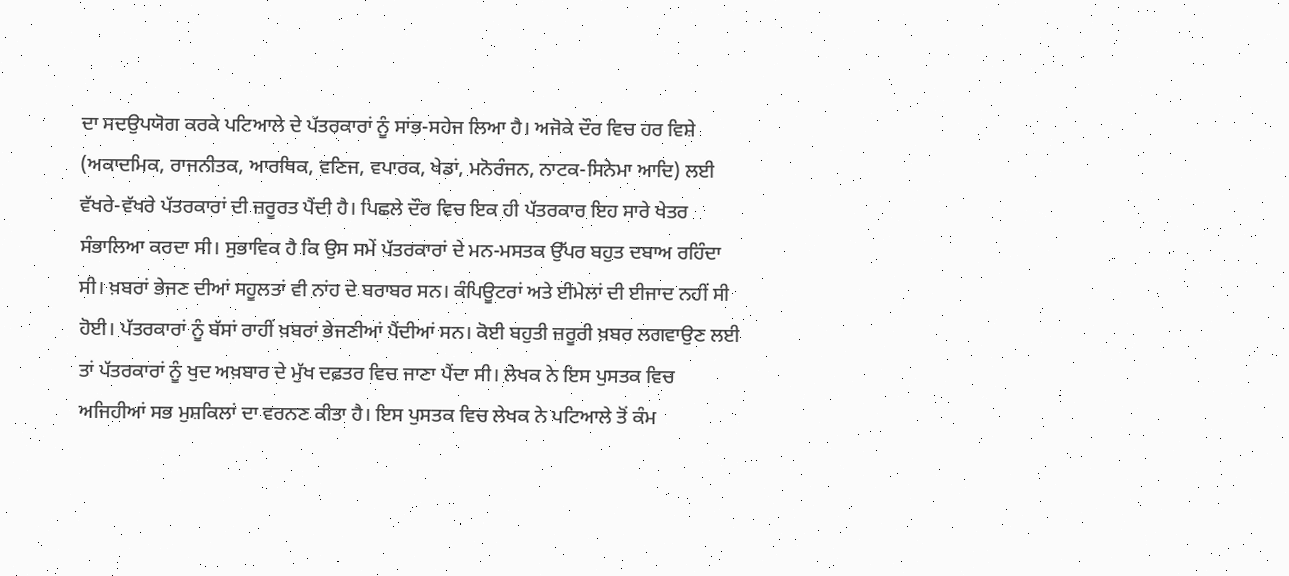ਦਾ ਸਦਉਪਯੋਗ ਕਰਕੇ ਪਟਿਆਲੇ ਦੇ ਪੱਤਰਕਾਰਾਂ ਨੂੰ ਸਾਂਭ-ਸਹੇਜ ਲਿਆ ਹੈ। ਅਜੋਕੇ ਦੌਰ ਵਿਚ ਹਰ ਵਿਸ਼ੇ (ਅਕਾਦਮਿਕ, ਰਾਜਨੀਤਕ, ਆਰਥਿਕ, ਵਣਿਜ, ਵਪਾਰਕ, ਖੇਡਾਂ, ਮਨੋਰੰਜਨ, ਨਾਟਕ-ਸਿਨੇਮਾ ਆਦਿ) ਲਈ ਵੱਖਰੇ-ਵੱਖਰੇ ਪੱਤਰਕਾਰਾਂ ਦੀ ਜ਼ਰੂਰਤ ਪੈਂਦੀ ਹੈ। ਪਿਛਲੇ ਦੌਰ ਵਿਚ ਇਕ ਹੀ ਪੱਤਰਕਾਰ ਇਹ ਸਾਰੇ ਖੇਤਰ ਸੰਭਾਲਿਆ ਕਰਦਾ ਸੀ। ਸੁਭਾਵਿਕ ਹੈ ਕਿ ਉਸ ਸਮੇਂ ਪੱਤਰਕਾਰਾਂ ਦੇ ਮਨ-ਮਸਤਕ ਉੱਪਰ ਬਹੁਤ ਦਬਾਅ ਰਹਿੰਦਾ ਸੀ। ਖ਼ਬਰਾਂ ਭੇਜਣ ਦੀਆਂ ਸਹੂਲਤਾਂ ਵੀ ਨਾਂਹ ਦੇ ਬਰਾਬਰ ਸਨ। ਕੰਪਿਊਟਰਾਂ ਅਤੇ ਈਮੇਲਾਂ ਦੀ ਈਜਾਦ ਨਹੀਂ ਸੀ ਹੋਈ। ਪੱਤਰਕਾਰਾਂ ਨੂੰ ਬੱਸਾਂ ਰਾਹੀਂ ਖ਼ਬਰਾਂ ਭੇਜਣੀਆਂ ਪੈਂਦੀਆਂ ਸਨ। ਕੋਈ ਬਹੁਤੀ ਜ਼ਰੂਰੀ ਖ਼ਬਰ ਲਗਵਾਉਣ ਲਈ ਤਾਂ ਪੱਤਰਕਾਰਾਂ ਨੂੰ ਖੁਦ ਅਖ਼ਬਾਰ ਦੇ ਮੁੱਖ ਦਫ਼ਤਰ ਵਿਚ ਜਾਣਾ ਪੈਂਦਾ ਸੀ। ਲੇਖਕ ਨੇ ਇਸ ਪੁਸਤਕ ਵਿਚ ਅਜਿਹੀਆਂ ਸਭ ਮੁਸ਼ਕਿਲਾਂ ਦਾ ਵਰਨਣ ਕੀਤਾ ਹੈ। ਇਸ ਪੁਸਤਕ ਵਿਚ ਲੇਖਕ ਨੇ ਪਟਿਆਲੇ ਤੋਂ ਕੰਮ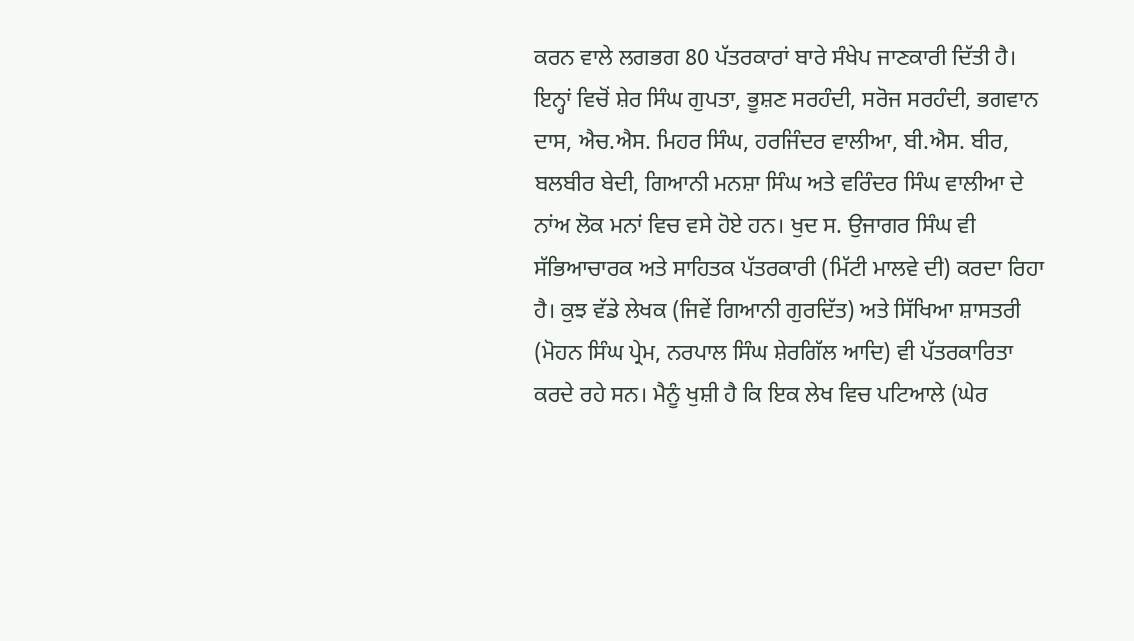ਕਰਨ ਵਾਲੇ ਲਗਭਗ 80 ਪੱਤਰਕਾਰਾਂ ਬਾਰੇ ਸੰਖੇਪ ਜਾਣਕਾਰੀ ਦਿੱਤੀ ਹੈ। ਇਨ੍ਹਾਂ ਵਿਚੋਂ ਸ਼ੇਰ ਸਿੰਘ ਗੁਪਤਾ, ਭੂਸ਼ਣ ਸਰਹੰਦੀ, ਸਰੋਜ ਸਰਹੰਦੀ, ਭਗਵਾਨ ਦਾਸ, ਐਚ.ਐਸ. ਮਿਹਰ ਸਿੰਘ, ਹਰਜਿੰਦਰ ਵਾਲੀਆ, ਬੀ.ਐਸ. ਬੀਰ, ਬਲਬੀਰ ਬੇਦੀ, ਗਿਆਨੀ ਮਨਸ਼ਾ ਸਿੰਘ ਅਤੇ ਵਰਿੰਦਰ ਸਿੰਘ ਵਾਲੀਆ ਦੇ ਨਾਂਅ ਲੋਕ ਮਨਾਂ ਵਿਚ ਵਸੇ ਹੋਏ ਹਨ। ਖੁਦ ਸ. ਉਜਾਗਰ ਸਿੰਘ ਵੀ ਸੱਭਿਆਚਾਰਕ ਅਤੇ ਸਾਹਿਤਕ ਪੱਤਰਕਾਰੀ (ਮਿੱਟੀ ਮਾਲਵੇ ਦੀ) ਕਰਦਾ ਰਿਹਾ ਹੈ। ਕੁਝ ਵੱਡੇ ਲੇਖਕ (ਜਿਵੇਂ ਗਿਆਨੀ ਗੁਰਦਿੱਤ) ਅਤੇ ਸਿੱਖਿਆ ਸ਼ਾਸਤਰੀ (ਮੋਹਨ ਸਿੰਘ ਪ੍ਰੇਮ, ਨਰਪਾਲ ਸਿੰਘ ਸ਼ੇਰਗਿੱਲ ਆਦਿ) ਵੀ ਪੱਤਰਕਾਰਿਤਾ ਕਰਦੇ ਰਹੇ ਸਨ। ਮੈਨੂੰ ਖੁਸ਼ੀ ਹੈ ਕਿ ਇਕ ਲੇਖ ਵਿਚ ਪਟਿਆਲੇ (ਘੇਰ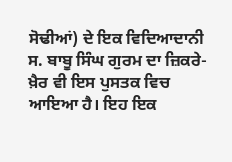ਸੋਢੀਆਂ) ਦੇ ਇਕ ਵਿਦਿਆਦਾਨੀ ਸ. ਬਾਬੂ ਸਿੰਘ ਗੁਰਮ ਦਾ ਜ਼ਿਕਰੇ-ਖ਼ੈਰ ਵੀ ਇਸ ਪੁਸਤਕ ਵਿਚ ਆਇਆ ਹੈ। ਇਹ ਇਕ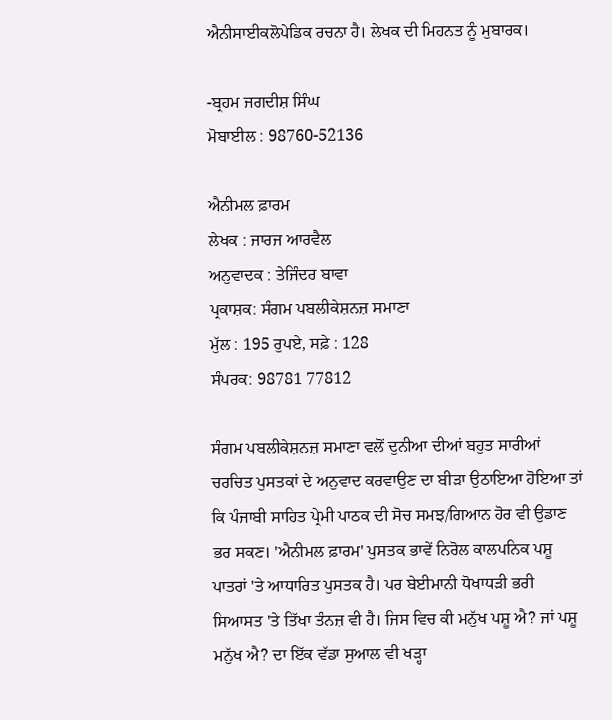ਐਨੀਸਾਈਕਲੋਪੇਡਿਕ ਰਚਨਾ ਹੈ। ਲੇਖਕ ਦੀ ਮਿਹਨਤ ਨੂੰ ਮੁਬਾਰਕ।

-ਬ੍ਰਹਮ ਜਗਦੀਸ਼ ਸਿੰਘ
ਮੋਬਾਈਲ : 98760-52136

ਐਨੀਮਲ ਫ਼ਾਰਮ
ਲੇਖਕ : ਜਾਰਜ ਆਰਵੈਲ
ਅਨੁਵਾਦਕ : ਤੇਜਿੰਦਰ ਬਾਵਾ
ਪ੍ਰਕਾਸ਼ਕ: ਸੰਗਮ ਪਬਲੀਕੇਸ਼ਨਜ਼ ਸਮਾਣਾ
ਮੁੱਲ : 195 ਰੁਪਏ, ਸਫ਼ੇ : 128
ਸੰਪਰਕ: 98781 77812

ਸੰਗਮ ਪਬਲੀਕੇਸ਼ਨਜ਼ ਸਮਾਣਾ ਵਲੋਂ ਦੁਨੀਆ ਦੀਆਂ ਬਹੁਤ ਸਾਰੀਆਂ ਚਰਚਿਤ ਪੁਸਤਕਾਂ ਦੇ ਅਨੁਵਾਦ ਕਰਵਾਉਣ ਦਾ ਬੀੜਾ ਉਠਾਇਆ ਹੋਇਆ ਤਾਂ ਕਿ ਪੰਜਾਬੀ ਸਾਹਿਤ ਪ੍ਰੇਮੀ ਪਾਠਕ ਦੀ ਸੋਚ ਸਮਝ/ਗਿਆਨ ਹੋਰ ਵੀ ਉਡਾਣ ਭਰ ਸਕਣ। 'ਐਨੀਮਲ ਫ਼ਾਰਮ' ਪੁਸਤਕ ਭਾਵੇਂ ਨਿਰੋਲ ਕਾਲਪਨਿਕ ਪਸ਼ੂ ਪਾਤਰਾਂ 'ਤੇ ਆਧਾਰਿਤ ਪੁਸਤਕ ਹੈ। ਪਰ ਬੇਈਮਾਨੀ ਧੋਖਾਧੜੀ ਭਰੀ ਸਿਆਸਤ 'ਤੇ ਤਿੱਖਾ ਤੰਨਜ਼ ਵੀ ਹੈ। ਜਿਸ ਵਿਚ ਕੀ ਮਨੁੱਖ ਪਸ਼ੂ ਐ? ਜਾਂ ਪਸ਼ੂ ਮਨੁੱਖ ਐ? ਦਾ ਇੱਕ ਵੱਡਾ ਸੁਆਲ ਵੀ ਖੜ੍ਹਾ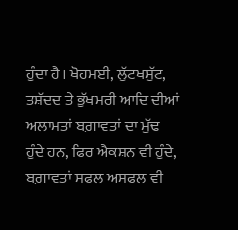ਹੁੰਦਾ ਹੈ। ਖੋਹਮਈ, ਲੁੱਟਖਸੁੱਟ, ਤਸ਼ੱਦਦ ਤੇ ਭੁੱਖਮਰੀ ਆਦਿ ਦੀਆਂ ਅਲਾਮਤਾਂ ਬਗ਼ਾਵਤਾਂ ਦਾ ਮੁੱਢ ਹੁੰਦੇ ਹਨ, ਫਿਰ ਐਕਸ਼ਨ ਵੀ ਹੁੰਦੇ, ਬਗ਼ਾਵਤਾਂ ਸਫਲ ਅਸਫਲ ਵੀ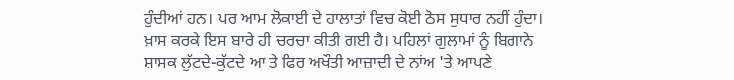ਹੁੰਦੀਆਂ ਹਨ। ਪਰ ਆਮ ਲੋਕਾਈ ਦੇ ਹਾਲਾਤਾਂ ਵਿਚ ਕੋਈ ਠੋਸ ਸੁਧਾਰ ਨਹੀਂ ਹੁੰਦਾ। ਖ਼ਾਸ ਕਰਕੇ ਇਸ ਬਾਰੇ ਹੀ ਚਰਚਾ ਕੀਤੀ ਗਈ ਹੈ। ਪਹਿਲਾਂ ਗੁਲਾਮਾਂ ਨੂੰ ਬਿਗਾਨੇ ਸ਼ਾਸਕ ਲੁੱਟਦੇ-ਕੁੱਟਦੇ ਆ ਤੇ ਫਿਰ ਅਖੌਤੀ ਆਜ਼ਾਦੀ ਦੇ ਨਾਂਅ 'ਤੇ ਆਪਣੇ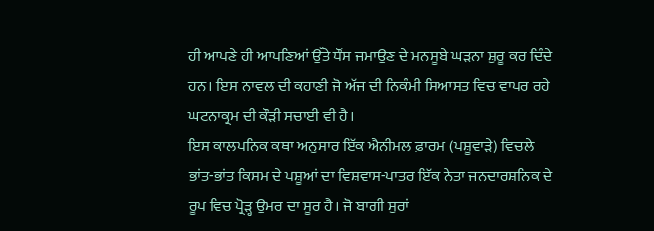ਹੀ ਆਪਣੇ ਹੀ ਆਪਣਿਆਂ ਉੱਤੇ ਧੌਂਸ ਜਮਾਉਣ ਦੇ ਮਨਸੂਬੇ ਘੜਨਾ ਸ਼ੁਰੂ ਕਰ ਦਿੰਦੇ ਹਨ। ਇਸ ਨਾਵਲ ਦੀ ਕਹਾਣੀ ਜੋ ਅੱਜ ਦੀ ਨਿਕੰਮੀ ਸਿਆਸਤ ਵਿਚ ਵਾਪਰ ਰਹੇ ਘਟਨਾਕ੍ਰਮ ਦੀ ਕੌੜੀ ਸਚਾਈ ਵੀ ਹੈ।
ਇਸ ਕਾਲਪਨਿਕ ਕਥਾ ਅਨੁਸਾਰ ਇੱਕ ਐਨੀਮਲ ਫ਼ਾਰਮ (ਪਸ਼ੂਵਾੜੇ) ਵਿਚਲੇ ਭਾਂਤ-ਭਾਂਤ ਕਿਸਮ ਦੇ ਪਸ਼ੂਆਂ ਦਾ ਵਿਸ਼ਵਾਸ-ਪਾਤਰ ਇੱਕ ਨੇਤਾ ਜਨਦਾਰਸ਼ਨਿਕ ਦੇ ਰੂਪ ਵਿਚ ਪ੍ਰੋੜ੍ਹ ਉਮਰ ਦਾ ਸੂਰ ਹੈ। ਜੋ ਬਾਗੀ ਸੁਰਾਂ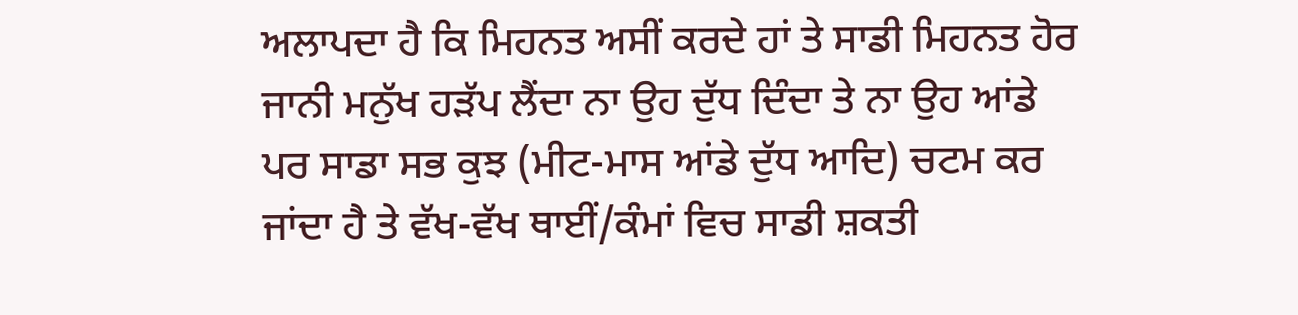ਅਲਾਪਦਾ ਹੈ ਕਿ ਮਿਹਨਤ ਅਸੀਂ ਕਰਦੇ ਹਾਂ ਤੇ ਸਾਡੀ ਮਿਹਨਤ ਹੋਰ ਜਾਨੀ ਮਨੁੱਖ ਹੜੱਪ ਲੈਂਦਾ ਨਾ ਉਹ ਦੁੱਧ ਦਿੰਦਾ ਤੇ ਨਾ ਉਹ ਆਂਡੇ ਪਰ ਸਾਡਾ ਸਭ ਕੁਝ (ਮੀਟ-ਮਾਸ ਆਂਡੇ ਦੁੱਧ ਆਦਿ) ਚਟਮ ਕਰ ਜਾਂਦਾ ਹੈ ਤੇ ਵੱਖ-ਵੱਖ ਥਾਈਂ/ਕੰਮਾਂ ਵਿਚ ਸਾਡੀ ਸ਼ਕਤੀ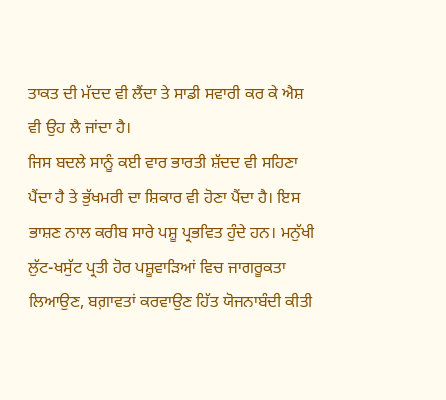ਤਾਕਤ ਦੀ ਮੱਦਦ ਵੀ ਲੈਂਦਾ ਤੇ ਸਾਡੀ ਸਵਾਰੀ ਕਰ ਕੇ ਐਸ਼ ਵੀ ਉਹ ਲੈ ਜਾਂਦਾ ਹੈ।
ਜਿਸ ਬਦਲੇ ਸਾਨੂੰ ਕਈ ਵਾਰ ਭਾਰਤੀ ਸ਼ੱਦਦ ਵੀ ਸਹਿਣਾ ਪੈਂਦਾ ਹੈ ਤੇ ਭੁੱਖਮਰੀ ਦਾ ਸ਼ਿਕਾਰ ਵੀ ਹੋਣਾ ਪੈਂਦਾ ਹੈ। ਇਸ ਭਾਸ਼ਣ ਨਾਲ ਕਰੀਬ ਸਾਰੇ ਪਸ਼ੂ ਪ੍ਰਭਵਿਤ ਹੁੰਦੇ ਹਨ। ਮਨੁੱਖੀ ਲੁੱਟ-ਖਸੁੱਟ ਪ੍ਰਤੀ ਹੋਰ ਪਸ਼ੂਵਾੜਿਆਂ ਵਿਚ ਜਾਗਰੂਕਤਾ ਲਿਆਉਣ, ਬਗ਼ਾਵਤਾਂ ਕਰਵਾਉਣ ਹਿੱਤ ਯੋਜਨਾਬੰਦੀ ਕੀਤੀ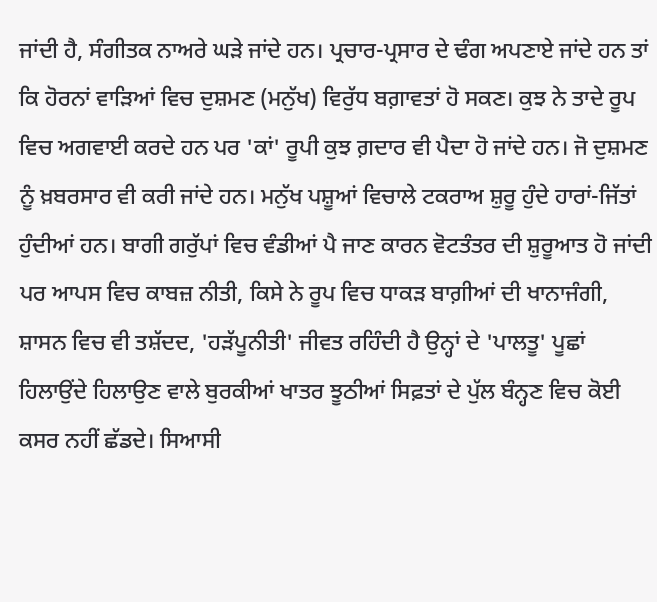ਜਾਂਦੀ ਹੈ, ਸੰਗੀਤਕ ਨਾਅਰੇ ਘੜੇ ਜਾਂਦੇ ਹਨ। ਪ੍ਰਚਾਰ-ਪ੍ਰਸਾਰ ਦੇ ਢੰਗ ਅਪਣਾਏ ਜਾਂਦੇ ਹਨ ਤਾਂ ਕਿ ਹੋਰਨਾਂ ਵਾੜਿਆਂ ਵਿਚ ਦੁਸ਼ਮਣ (ਮਨੁੱਖ) ਵਿਰੁੱਧ ਬਗ਼ਾਵਤਾਂ ਹੋ ਸਕਣ। ਕੁਝ ਨੇ ਤਾਦੇ ਰੂਪ ਵਿਚ ਅਗਵਾਈ ਕਰਦੇ ਹਨ ਪਰ 'ਕਾਂ' ਰੂਪੀ ਕੁਝ ਗ਼ਦਾਰ ਵੀ ਪੈਦਾ ਹੋ ਜਾਂਦੇ ਹਨ। ਜੋ ਦੁਸ਼ਮਣ ਨੂੰ ਖ਼ਬਰਸਾਰ ਵੀ ਕਰੀ ਜਾਂਦੇ ਹਨ। ਮਨੁੱਖ ਪਸ਼ੂਆਂ ਵਿਚਾਲੇ ਟਕਰਾਅ ਸ਼ੁਰੂ ਹੁੰਦੇ ਹਾਰਾਂ-ਜਿੱਤਾਂ ਹੁੰਦੀਆਂ ਹਨ। ਬਾਗੀ ਗਰੁੱਪਾਂ ਵਿਚ ਵੰਡੀਆਂ ਪੈ ਜਾਣ ਕਾਰਨ ਵੋਟਤੰਤਰ ਦੀ ਸ਼ੁਰੂਆਤ ਹੋ ਜਾਂਦੀ ਪਰ ਆਪਸ ਵਿਚ ਕਾਬਜ਼ ਨੀਤੀ, ਕਿਸੇ ਨੇ ਰੂਪ ਵਿਚ ਧਾਕੜ ਬਾਗ਼ੀਆਂ ਦੀ ਖਾਨਾਜੰਗੀ, ਸ਼ਾਸਨ ਵਿਚ ਵੀ ਤਸ਼ੱਦਦ, 'ਹੜੱਪੂਨੀਤੀ' ਜੀਵਤ ਰਹਿੰਦੀ ਹੈ ਉਨ੍ਹਾਂ ਦੇ 'ਪਾਲਤੂ' ਪੂਛਾਂ ਹਿਲਾਉਂਦੇ ਹਿਲਾਉਣ ਵਾਲੇ ਬੁਰਕੀਆਂ ਖਾਤਰ ਝੂਠੀਆਂ ਸਿਫ਼ਤਾਂ ਦੇ ਪੁੱਲ ਬੰਨ੍ਹਣ ਵਿਚ ਕੋਈ ਕਸਰ ਨਹੀਂ ਛੱਡਦੇ। ਸਿਆਸੀ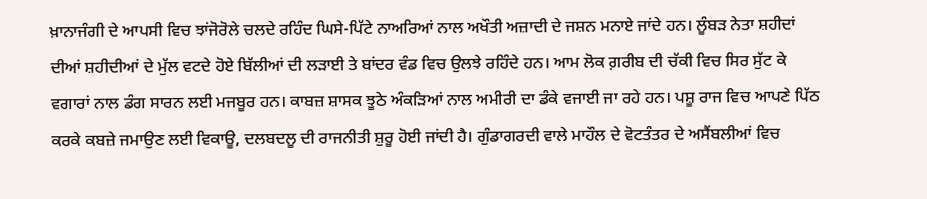ਖ਼ਾਨਾਜੰਗੀ ਦੇ ਆਪਸੀ ਵਿਚ ਝਾਂਜੋਰੋਲੇ ਚਲਦੇ ਰਹਿੰਦ ਘਿਸੇ-ਪਿੱਟੇ ਨਾਅਰਿਆਂ ਨਾਲ ਅਖੌਤੀ ਅਜ਼ਾਦੀ ਦੇ ਜਸ਼ਨ ਮਨਾਏ ਜਾਂਦੇ ਹਨ। ਲੂੰਬੜ ਨੇਤਾ ਸ਼ਹੀਦਾਂ ਦੀਆਂ ਸ਼ਹੀਦੀਆਂ ਦੇ ਮੁੱਲ ਵਟਦੇ ਹੋਏ ਬਿੱਲੀਆਂ ਦੀ ਲੜਾਈ ਤੇ ਬਾਂਦਰ ਵੰਡ ਵਿਚ ਉਲਝੇ ਰਹਿੰਦੇ ਹਨ। ਆਮ ਲੋਕ ਗ਼ਰੀਬ ਦੀ ਚੱਕੀ ਵਿਚ ਸਿਰ ਸੁੱਟ ਕੇ ਵਗਾਰਾਂ ਨਾਲ ਡੰਗ ਸਾਰਨ ਲਈ ਮਜਬੂਰ ਹਨ। ਕਾਬਜ਼ ਸ਼ਾਸਕ ਝੂਠੇ ਅੰਕੜਿਆਂ ਨਾਲ ਅਮੀਰੀ ਦਾ ਡੰਕੇ ਵਜਾਈ ਜਾ ਰਹੇ ਹਨ। ਪਸ਼ੂ ਰਾਜ ਵਿਚ ਆਪਣੇ ਪਿੱਠ ਕਰਕੇ ਕਬਜ਼ੇ ਜਮਾਉਣ ਲਈ ਵਿਕਾਊ, ਦਲਬਦਲੂ ਦੀ ਰਾਜਨੀਤੀ ਸ਼ੁਰੂ ਹੋਈ ਜਾਂਦੀ ਹੈ। ਗੁੰਡਾਗਰਦੀ ਵਾਲੇ ਮਾਹੌਲ ਦੇ ਵੋਟਤੰਤਰ ਦੇ ਅਸੈਂਬਲੀਆਂ ਵਿਚ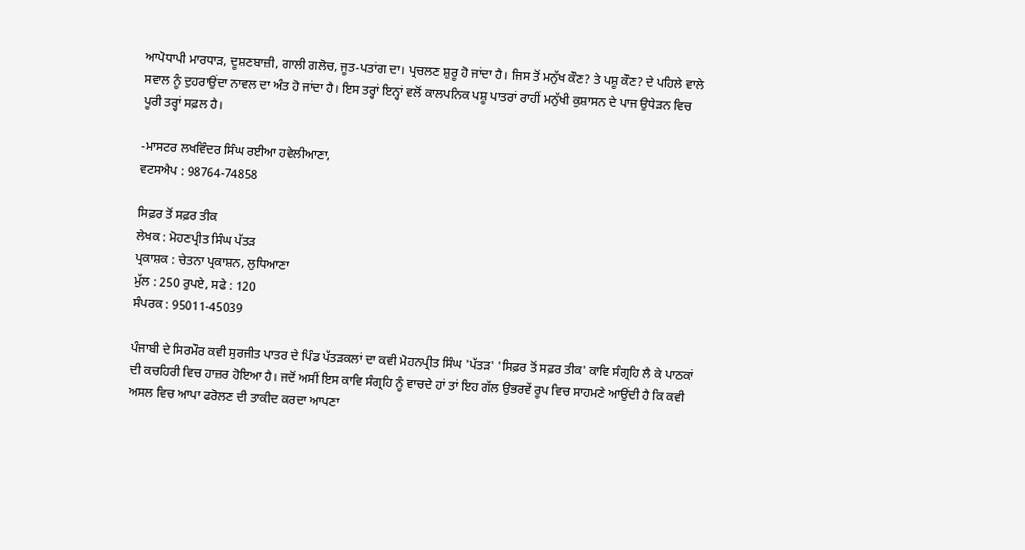ਆਪੋਧਾਪੀ ਮਾਰਧਾੜ, ਦੂਸ਼ਣਬਾਜ਼ੀ, ਗਾਲੀ ਗਲੋਚ, ਜੂਤ-ਪਤਾਂਗ ਦਾ। ਪ੍ਰਚਲਣ ਸ਼ੁਰੂ ਹੋ ਜਾਂਦਾ ਹੈ। ਜਿਸ ਤੋਂ ਮਨੁੱਖ ਕੌਣ? ਤੇ ਪਸ਼ੂ ਕੌਣ? ਦੇ ਪਹਿਲੇ ਵਾਲੇ ਸਵਾਲ ਨੂੰ ਦੁਹਰਾਉਂਦਾ ਨਾਵਲ ਦਾ ਅੰਤ ਹੋ ਜਾਂਦਾ ਹੈ। ਇਸ ਤਰ੍ਹਾਂ ਇਨ੍ਹਾਂ ਵਲੋਂ ਕਾਲਪਨਿਕ ਪਸ਼ੂ ਪਾਤਰਾਂ ਰਾਹੀਂ ਮਨੁੱਖੀ ਕੁਸ਼ਾਸਨ ਦੇ ਪਾਜ ਉਧੇੜਨ ਵਿਚ ਪੂਰੀ ਤਰ੍ਹਾਂ ਸਫ਼ਲ ਹੈ।

-ਮਾਸਟਰ ਲਖਵਿੰਦਰ ਸਿੰਘ ਰਈਆ ਹਵੇਲੀਆਣਾ,
ਵਟਸਐਪ : 98764-74858

ਸਿਫ਼ਰ ਤੋਂ ਸਫ਼ਰ ਤੀਕ
ਲੇਖਕ : ਮੋਹਣਪ੍ਰੀਤ ਸਿੰਘ ਪੱਤੜ
ਪ੍ਰਕਾਸ਼ਕ : ਚੇਤਨਾ ਪ੍ਰਕਾਸ਼ਨ, ਲੁਧਿਆਣਾ
ਮੁੱਲ : 250 ਰੁਪਏ, ਸਫੇ : 120
ਸੰਪਰਕ : 95011-45039

ਪੰਜਾਬੀ ਦੇ ਸਿਰਮੌਰ ਕਵੀ ਸੁਰਜੀਤ ਪਾਤਰ ਦੇ ਪਿੰਡ ਪੱਤੜਕਲਾਂ ਦਾ ਕਵੀ ਮੋਹਨਪ੍ਰੀਤ ਸਿੰਘ 'ਪੱਤੜ' 'ਸਿਫ਼ਰ ਤੋਂ ਸਫ਼ਰ ਤੀਕ' ਕਾਵਿ ਸੰਗ੍ਰਹਿ ਲੈ ਕੇ ਪਾਠਕਾਂ ਦੀ ਕਚਹਿਰੀ ਵਿਚ ਹਾਜ਼ਰ ਹੋਇਆ ਹੈ। ਜਦੋਂ ਅਸੀਂ ਇਸ ਕਾਵਿ ਸੰਗ੍ਰਹਿ ਨੂੰ ਵਾਚਦੇ ਹਾਂ ਤਾਂ ਇਹ ਗੱਲ ਉਭਰਵੇਂ ਰੂਪ ਵਿਚ ਸਾਹਮਣੇ ਆਉਂਦੀ ਹੈ ਕਿ ਕਵੀ ਅਸਲ ਵਿਚ ਆਪਾ ਫਰੋਲਣ ਦੀ ਤਾਕੀਦ ਕਰਦਾ ਆਪਣਾ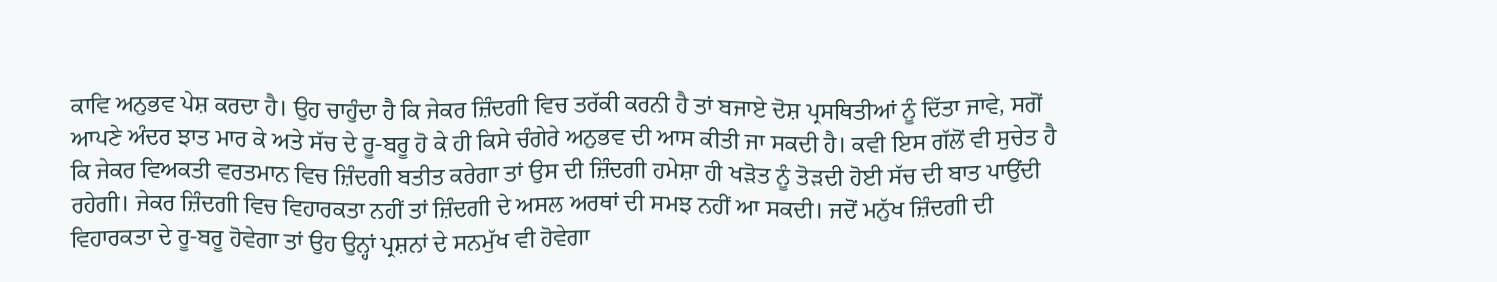ਕਾਵਿ ਅਨੁਭਵ ਪੇਸ਼ ਕਰਦਾ ਹੈ। ਉਹ ਚਾਹੁੰਦਾ ਹੈ ਕਿ ਜੇਕਰ ਜ਼ਿੰਦਗੀ ਵਿਚ ਤਰੱਕੀ ਕਰਨੀ ਹੈ ਤਾਂ ਬਜਾਏ ਦੋਸ਼ ਪ੍ਰਸਥਿਤੀਆਂ ਨੂੰ ਦਿੱਤਾ ਜਾਵੇ, ਸਗੋਂ ਆਪਣੇ ਅੰਦਰ ਝਾਤ ਮਾਰ ਕੇ ਅਤੇ ਸੱਚ ਦੇ ਰੂ-ਬਰੂ ਹੋ ਕੇ ਹੀ ਕਿਸੇ ਚੰਗੇਰੇ ਅਨੁਭਵ ਦੀ ਆਸ ਕੀਤੀ ਜਾ ਸਕਦੀ ਹੈ। ਕਵੀ ਇਸ ਗੱਲੋਂ ਵੀ ਸੁਚੇਤ ਹੈ ਕਿ ਜੇਕਰ ਵਿਅਕਤੀ ਵਰਤਮਾਨ ਵਿਚ ਜ਼ਿੰਦਗੀ ਬਤੀਤ ਕਰੇਗਾ ਤਾਂ ਉਸ ਦੀ ਜ਼ਿੰਦਗੀ ਹਮੇਸ਼ਾ ਹੀ ਖੜੋਤ ਨੂੰ ਤੋੜਦੀ ਹੋਈ ਸੱਚ ਦੀ ਬਾਤ ਪਾਉਂਦੀ ਰਹੇਗੀ। ਜੇਕਰ ਜ਼ਿੰਦਗੀ ਵਿਚ ਵਿਹਾਰਕਤਾ ਨਹੀਂ ਤਾਂ ਜ਼ਿੰਦਗੀ ਦੇ ਅਸਲ ਅਰਥਾਂ ਦੀ ਸਮਝ ਨਹੀਂ ਆ ਸਕਦੀ। ਜਦੋਂ ਮਨੁੱਖ ਜ਼ਿੰਦਗੀ ਦੀ ਵਿਹਾਰਕਤਾ ਦੇ ਰੂ-ਬਰੂ ਹੋਵੇਗਾ ਤਾਂ ਉਹ ਉਨ੍ਹਾਂ ਪ੍ਰਸ਼ਨਾਂ ਦੇ ਸਨਮੁੱਖ ਵੀ ਹੋਵੇਗਾ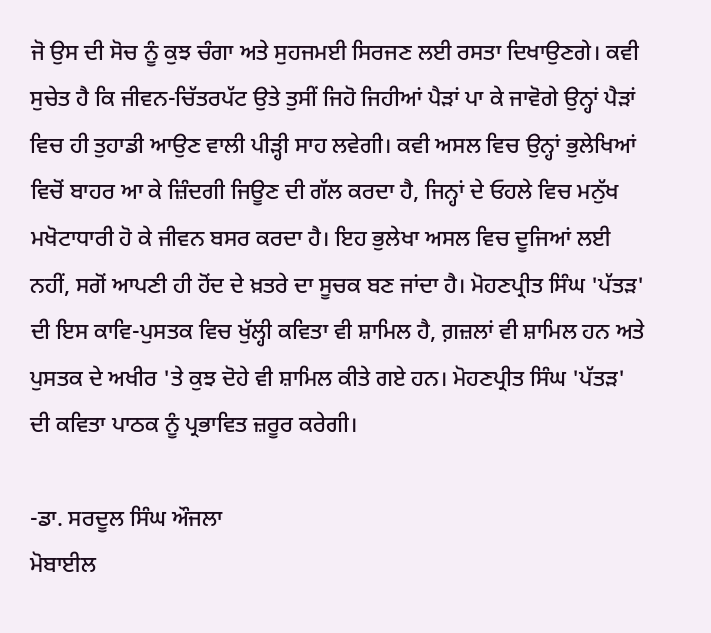ਜੋ ਉਸ ਦੀ ਸੋਚ ਨੂੰ ਕੁਝ ਚੰਗਾ ਅਤੇ ਸੁਹਜਮਈ ਸਿਰਜਣ ਲਈ ਰਸਤਾ ਦਿਖਾਉਣਗੇ। ਕਵੀ ਸੁਚੇਤ ਹੈ ਕਿ ਜੀਵਨ-ਚਿੱਤਰਪੱਟ ਉਤੇ ਤੁਸੀਂ ਜਿਹੋ ਜਿਹੀਆਂ ਪੈੜਾਂ ਪਾ ਕੇ ਜਾਵੋਗੇ ਉਨ੍ਹਾਂ ਪੈੜਾਂ ਵਿਚ ਹੀ ਤੁਹਾਡੀ ਆਉਣ ਵਾਲੀ ਪੀੜ੍ਹੀ ਸਾਹ ਲਵੇਗੀ। ਕਵੀ ਅਸਲ ਵਿਚ ਉਨ੍ਹਾਂ ਭੁਲੇਖਿਆਂ ਵਿਚੋਂ ਬਾਹਰ ਆ ਕੇ ਜ਼ਿੰਦਗੀ ਜਿਊਣ ਦੀ ਗੱਲ ਕਰਦਾ ਹੈ, ਜਿਨ੍ਹਾਂ ਦੇ ਓਹਲੇ ਵਿਚ ਮਨੁੱਖ ਮਖੋਟਾਧਾਰੀ ਹੋ ਕੇ ਜੀਵਨ ਬਸਰ ਕਰਦਾ ਹੈ। ਇਹ ਭੁਲੇਖਾ ਅਸਲ ਵਿਚ ਦੂਜਿਆਂ ਲਈ ਨਹੀਂ, ਸਗੋਂ ਆਪਣੀ ਹੀ ਹੋਂਦ ਦੇ ਖ਼ਤਰੇ ਦਾ ਸੂਚਕ ਬਣ ਜਾਂਦਾ ਹੈ। ਮੋਹਣਪ੍ਰੀਤ ਸਿੰਘ 'ਪੱਤੜ' ਦੀ ਇਸ ਕਾਵਿ-ਪੁਸਤਕ ਵਿਚ ਖੁੱਲ੍ਹੀ ਕਵਿਤਾ ਵੀ ਸ਼ਾਮਿਲ ਹੈ, ਗ਼ਜ਼ਲਾਂ ਵੀ ਸ਼ਾਮਿਲ ਹਨ ਅਤੇ ਪੁਸਤਕ ਦੇ ਅਖੀਰ 'ਤੇ ਕੁਝ ਦੋਹੇ ਵੀ ਸ਼ਾਮਿਲ ਕੀਤੇ ਗਏ ਹਨ। ਮੋਹਣਪ੍ਰੀਤ ਸਿੰਘ 'ਪੱਤੜ' ਦੀ ਕਵਿਤਾ ਪਾਠਕ ਨੂੰ ਪ੍ਰਭਾਵਿਤ ਜ਼ਰੂਰ ਕਰੇਗੀ।

-ਡਾ. ਸਰਦੂਲ ਸਿੰਘ ਔਜਲਾ
ਮੋਬਾਈਲ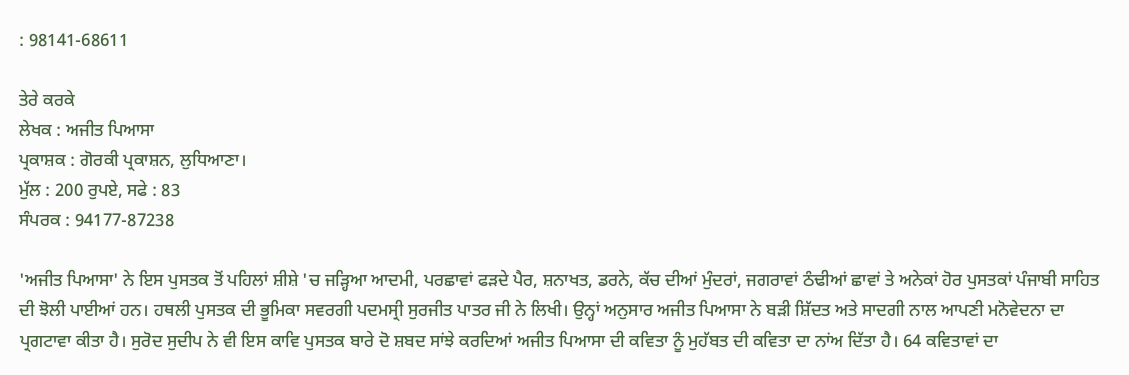: 98141-68611

ਤੇਰੇ ਕਰਕੇ
ਲੇਖਕ : ਅਜੀਤ ਪਿਆਸਾ
ਪ੍ਰਕਾਸ਼ਕ : ਗੋਰਕੀ ਪ੍ਰਕਾਸ਼ਨ, ਲੁਧਿਆਣਾ।
ਮੁੱਲ : 200 ਰੁਪਏ, ਸਫੇ : 83
ਸੰਪਰਕ : 94177-87238

'ਅਜੀਤ ਪਿਆਸਾ' ਨੇ ਇਸ ਪੁਸਤਕ ਤੋਂ ਪਹਿਲਾਂ ਸ਼ੀਸ਼ੇ 'ਚ ਜੜ੍ਹਿਆ ਆਦਮੀ, ਪਰਛਾਵਾਂ ਫੜਦੇ ਪੈਰ, ਸ਼ਨਾਖਤ, ਡਰਨੇ, ਕੱਚ ਦੀਆਂ ਮੁੰਦਰਾਂ, ਜਗਰਾਵਾਂ ਠੰਢੀਆਂ ਛਾਵਾਂ ਤੇ ਅਨੇਕਾਂ ਹੋਰ ਪੁਸਤਕਾਂ ਪੰਜਾਬੀ ਸਾਹਿਤ ਦੀ ਝੋਲੀ ਪਾਈਆਂ ਹਨ। ਹਥਲੀ ਪੁਸਤਕ ਦੀ ਭੂਮਿਕਾ ਸਵਰਗੀ ਪਦਮਸ੍ਰੀ ਸੁਰਜੀਤ ਪਾਤਰ ਜੀ ਨੇ ਲਿਖੀ। ਉਨ੍ਹਾਂ ਅਨੁਸਾਰ ਅਜੀਤ ਪਿਆਸਾ ਨੇ ਬੜੀ ਸ਼ਿੱਦਤ ਅਤੇ ਸਾਦਗੀ ਨਾਲ ਆਪਣੀ ਮਨੋਵੇਦਨਾ ਦਾ ਪ੍ਰਗਟਾਵਾ ਕੀਤਾ ਹੈ। ਸੁਰੋਦ ਸੁਦੀਪ ਨੇ ਵੀ ਇਸ ਕਾਵਿ ਪੁਸਤਕ ਬਾਰੇ ਦੋ ਸ਼ਬਦ ਸਾਂਝੇ ਕਰਦਿਆਂ ਅਜੀਤ ਪਿਆਸਾ ਦੀ ਕਵਿਤਾ ਨੂੰ ਮੁਹੱਬਤ ਦੀ ਕਵਿਤਾ ਦਾ ਨਾਂਅ ਦਿੱਤਾ ਹੈ। 64 ਕਵਿਤਾਵਾਂ ਦਾ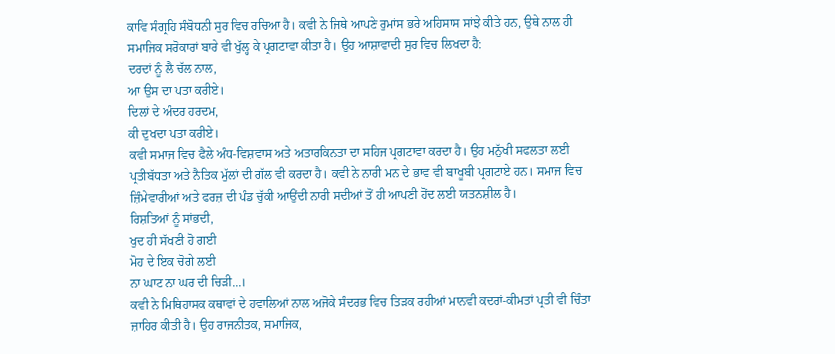ਕਾਵਿ ਸੰਗ੍ਰਹਿ ਸੰਬੋਧਨੀ ਸੁਰ ਵਿਚ ਰਚਿਆ ਹੈ। ਕਵੀ ਨੇ ਜਿਥੇ ਆਪਣੇ ਰੁਮਾਂਸ ਭਰੇ ਅਹਿਸਾਸ ਸਾਂਝੇ ਕੀਤੇ ਹਨ, ਉਥੇ ਨਾਲ ਹੀ ਸਮਾਜਿਕ ਸਰੋਕਾਰਾਂ ਬਾਰੇ ਵੀ ਖੁੱਲ੍ਹ ਕੇ ਪ੍ਰਗਟਾਵਾ ਕੀਤਾ ਹੈ। ਉਹ ਆਸ਼ਾਵਾਦੀ ਸੁਰ ਵਿਚ ਲਿਖਦਾ ਹੈ:
ਦਰਦਾਂ ਨੂੰ ਲੈ ਚੱਲ ਨਾਲ,
ਆ ਉਸ ਦਾ ਪਤਾ ਕਰੀਏ।
ਦਿਲਾਂ ਦੇ ਅੰਦਰ ਹਰਦਮ,
ਕੀ ਦੁਖਦਾ ਪਤਾ ਕਰੀਏ।
ਕਵੀ ਸਮਾਜ ਵਿਚ ਫੈਲੇ ਅੰਧ-ਵਿਸ਼ਵਾਸ ਅਤੇ ਅਤਾਰਕਿਨਤਾ ਦਾ ਸਹਿਜ ਪ੍ਰਗਟਾਵਾ ਕਰਦਾ ਹੈ। ਉਹ ਮਨੁੱਖੀ ਸਫਲਤਾ ਲਈ ਪ੍ਰਤੀਬੱਧਤਾ ਅਤੇ ਨੈਤਿਕ ਮੁੱਲਾਂ ਦੀ ਗੱਲ ਵੀ ਕਰਦਾ ਹੈ। ਕਵੀ ਨੇ ਨਾਰੀ ਮਨ ਦੇ ਭਾਵ ਵੀ ਬਾਖੂਬੀ ਪ੍ਰਗਟਾਏ ਹਨ। ਸਮਾਜ ਵਿਚ ਜ਼ਿੰਮੇਵਾਰੀਆਂ ਅਤੇ ਫਰਜ਼ ਦੀ ਪੰਡ ਚੁੱਕੀ ਆਉਂਦੀ ਨਾਰੀ ਸਦੀਆਂ ਤੋਂ ਹੀ ਆਪਣੀ ਹੋਂਦ ਲਈ ਯਤਨਸ਼ੀਲ ਹੈ।
ਰਿਸ਼ਤਿਆਂ ਨੂੰ ਸਾਂਭਦੀ,
ਖੁਦ ਹੀ ਸੱਖਣੀ ਹੋ ਗਈ
ਮੋਹ ਦੇ ਇਕ ਚੋਗੇ ਲਈ
ਨਾ ਘਾਟ ਨਾ ਘਰ ਦੀ ਚਿੜੀ...।
ਕਵੀ ਨੇ ਮਿਥਿਹਾਸਕ ਕਥਾਵਾਂ ਦੇ ਹਵਾਲਿਆਂ ਨਾਲ ਅਜੋਕੇ ਸੰਦਰਭ ਵਿਚ ਤਿੜਕ ਰਹੀਆਂ ਮਾਨਵੀ ਕਦਰਾਂ-ਕੀਮਤਾਂ ਪ੍ਰਤੀ ਵੀ ਚਿੰਤਾ ਜ਼ਾਹਿਰ ਕੀਤੀ ਹੈ। ਉਹ ਰਾਜਨੀਤਕ, ਸਮਾਜਿਕ,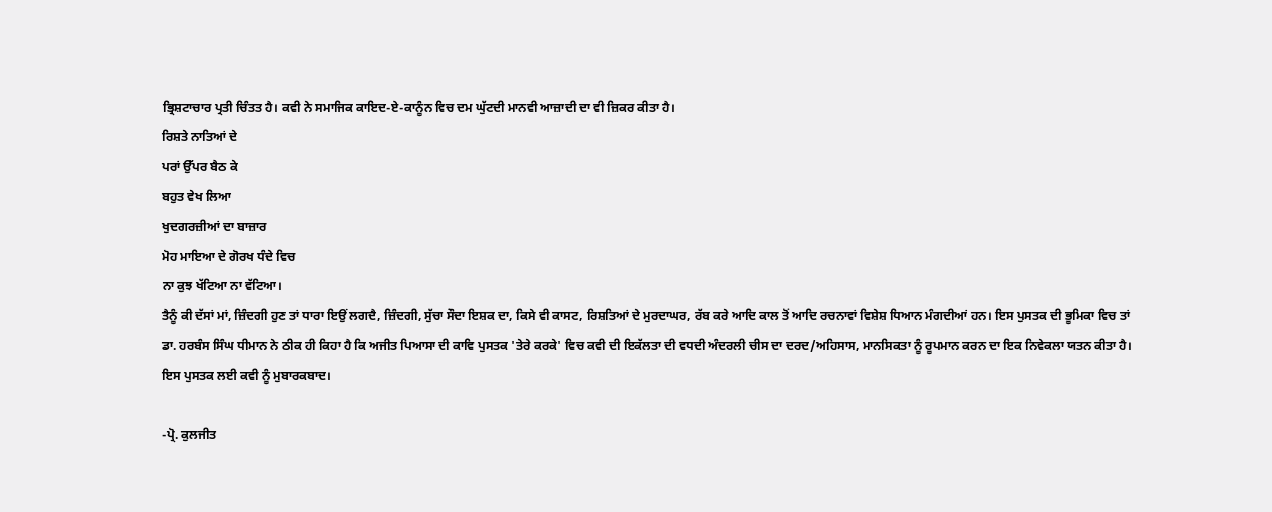ਭ੍ਰਿਸ਼ਟਾਚਾਰ ਪ੍ਰਤੀ ਚਿੰਤਤ ਹੈ। ਕਵੀ ਨੇ ਸਮਾਜਿਕ ਕਾਇਦ-ਏ-ਕਾਨੂੰਨ ਵਿਚ ਦਮ ਘੁੱਟਦੀ ਮਾਨਵੀ ਆਜ਼ਾਦੀ ਦਾ ਵੀ ਜ਼ਿਕਰ ਕੀਤਾ ਹੈ।
ਰਿਸ਼ਤੇ ਨਾਤਿਆਂ ਦੇ
ਪਰਾਂ ਉੱਪਰ ਬੈਠ ਕੇ
ਬਹੁਤ ਵੇਖ ਲਿਆ
ਖੁਦਗਰਜ਼ੀਆਂ ਦਾ ਬਾਜ਼ਾਰ
ਮੋਹ ਮਾਇਆ ਦੇ ਗੋਰਖ ਧੰਦੇ ਵਿਚ
ਨਾ ਕੁਝ ਖੱਟਿਆ ਨਾ ਵੱਟਿਆ।
ਤੈਨੂੰ ਕੀ ਦੱਸਾਂ ਮਾਂ, ਜ਼ਿੰਦਗੀ ਹੁਣ ਤਾਂ ਧਾਰਾ ਇਉਂ ਲਗਦੈ, ਜ਼ਿੰਦਗੀ, ਸੁੱਚਾ ਸੌਦਾ ਇਸ਼ਕ ਦਾ, ਕਿਸੇ ਵੀ ਕਾਸਟ, ਰਿਸ਼ਤਿਆਂ ਦੇ ਮੁਰਦਾਘਰ, ਰੱਬ ਕਰੇ ਆਦਿ ਕਾਲ ਤੋਂ ਆਦਿ ਰਚਨਾਵਾਂ ਵਿਸ਼ੇਸ਼ ਧਿਆਨ ਮੰਗਦੀਆਂ ਹਨ। ਇਸ ਪੁਸਤਕ ਦੀ ਭੂਮਿਕਾ ਵਿਚ ਤਾਂ ਡਾ. ਹਰਬੰਸ ਸਿੰਘ ਧੀਮਾਨ ਨੇ ਠੀਕ ਹੀ ਕਿਹਾ ਹੈ ਕਿ ਅਜੀਤ ਪਿਆਸਾ ਦੀ ਕਾਵਿ ਪੁਸਤਕ 'ਤੇਰੇ ਕਰਕੇ' ਵਿਚ ਕਵੀ ਦੀ ਇਕੱਲਤਾ ਦੀ ਵਧਦੀ ਅੰਦਰਲੀ ਚੀਸ ਦਾ ਦਰਦ/ਅਹਿਸਾਸ, ਮਾਨਸਿਕਤਾ ਨੂੰ ਰੂਪਮਾਨ ਕਰਨ ਦਾ ਇਕ ਨਿਵੇਕਲਾ ਯਤਨ ਕੀਤਾ ਹੈ। ਇਸ ਪੁਸਤਕ ਲਈ ਕਵੀ ਨੂੰ ਮੁਬਾਰਕਬਾਦ।

-ਪ੍ਰੋ. ਕੁਲਜੀਤ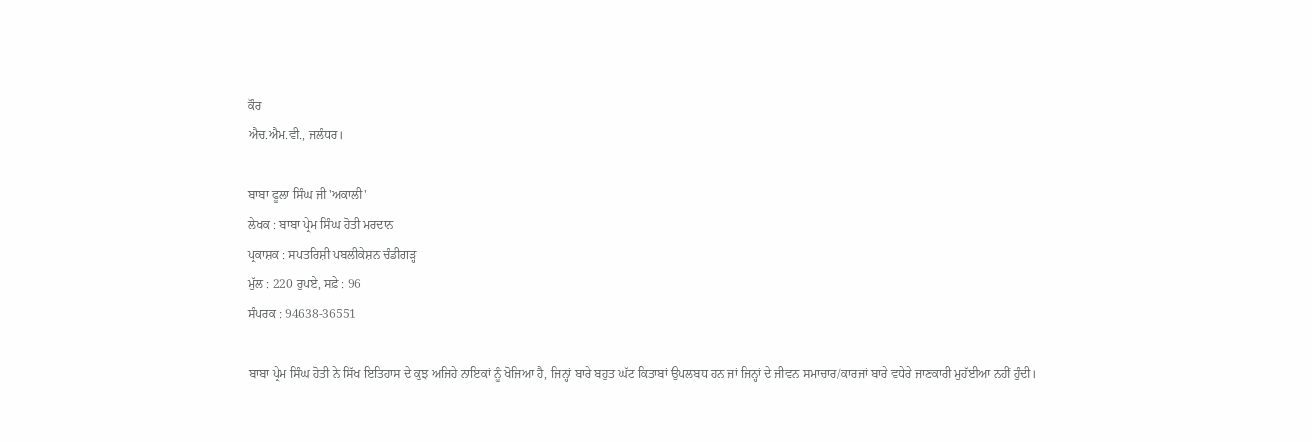ਕੌਰ
ਐਚ.ਐਮ.ਵੀ., ਜਲੰਧਰ।

ਬਾਬਾ ਫੂਲਾ ਸਿੰਘ ਜੀ 'ਅਕਾਲੀ'
ਲੇਖਕ : ਬਾਬਾ ਪ੍ਰੇਮ ਸਿੰਘ ਹੋਤੀ ਮਰਦਾਨ
ਪ੍ਰਕਾਸ਼ਕ : ਸਪਤਰਿਸ਼ੀ ਪਬਲੀਕੇਸ਼ਨ ਚੰਡੀਗੜ੍ਹ
ਮੁੱਲ : 220 ਰੁਪਏ, ਸਫ਼ੇ : 96
ਸੰਪਰਕ : 94638-36551

ਬਾਬਾ ਪ੍ਰੇਮ ਸਿੰਘ ਹੋਤੀ ਨੇ ਸਿੱਖ ਇਤਿਹਾਸ ਦੇ ਕੁਝ ਅਜਿਹੇ ਨਾਇਕਾਂ ਨੂੰ ਖੋਜਿਆ ਹੈ, ਜਿਨ੍ਹਾਂ ਬਾਰੇ ਬਹੁਤ ਘੱਟ ਕਿਤਾਬਾਂ ਉਪਲਬਧ ਹਨ ਜਾਂ ਜਿਨ੍ਹਾਂ ਦੇ ਜੀਵਨ ਸਮਾਚਾਰ/ਕਾਰਜਾਂ ਬਾਰੇ ਵਧੇਰੇ ਜਾਣਕਾਰੀ ਮੁਹੱਈਆ ਨਹੀਂ ਹੁੰਦੀ।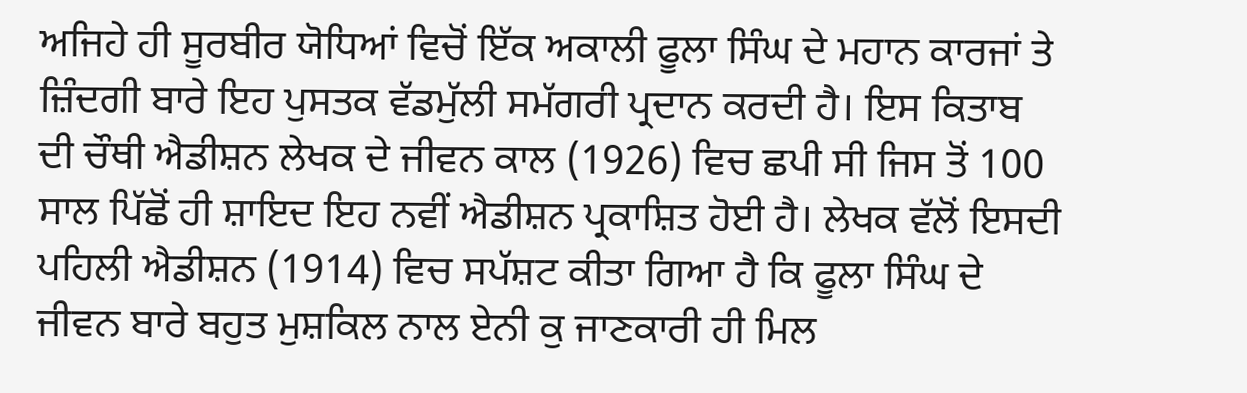ਅਜਿਹੇ ਹੀ ਸੂਰਬੀਰ ਯੋਧਿਆਂ ਵਿਚੋਂ ਇੱਕ ਅਕਾਲੀ ਫੂਲਾ ਸਿੰਘ ਦੇ ਮਹਾਨ ਕਾਰਜਾਂ ਤੇ ਜ਼ਿੰਦਗੀ ਬਾਰੇ ਇਹ ਪੁਸਤਕ ਵੱਡਮੁੱਲੀ ਸਮੱਗਰੀ ਪ੍ਰਦਾਨ ਕਰਦੀ ਹੈ। ਇਸ ਕਿਤਾਬ ਦੀ ਚੌਥੀ ਐਡੀਸ਼ਨ ਲੇਖਕ ਦੇ ਜੀਵਨ ਕਾਲ (1926) ਵਿਚ ਛਪੀ ਸੀ ਜਿਸ ਤੋਂ 100 ਸਾਲ ਪਿੱਛੋਂ ਹੀ ਸ਼ਾਇਦ ਇਹ ਨਵੀਂ ਐਡੀਸ਼ਨ ਪ੍ਰਕਾਸ਼ਿਤ ਹੋਈ ਹੈ। ਲੇਖਕ ਵੱਲੋਂ ਇਸਦੀ ਪਹਿਲੀ ਐਡੀਸ਼ਨ (1914) ਵਿਚ ਸਪੱਸ਼ਟ ਕੀਤਾ ਗਿਆ ਹੈ ਕਿ ਫੂਲਾ ਸਿੰਘ ਦੇ ਜੀਵਨ ਬਾਰੇ ਬਹੁਤ ਮੁਸ਼ਕਿਲ ਨਾਲ ਏਨੀ ਕੁ ਜਾਣਕਾਰੀ ਹੀ ਮਿਲ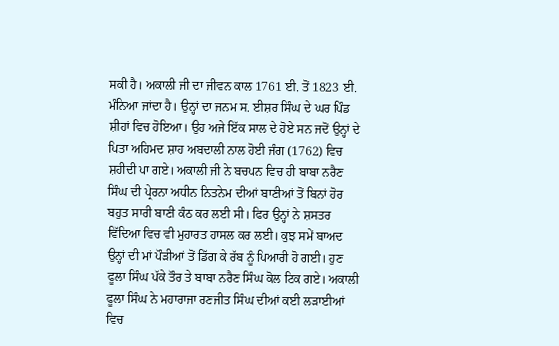ਸਕੀ ਹੈ। ਅਕਾਲੀ ਜੀ ਦਾ ਜੀਵਨ ਕਾਲ 1761 ਈ. ਤੋਂ 1823 ਈ. ਮੰਨਿਆ ਜਾਂਦਾ ਹੈ। ਉਨ੍ਹਾਂ ਦਾ ਜਨਮ ਸ. ਈਸ਼ਰ ਸਿੰਘ ਦੇ ਘਰ ਪਿੰਡ ਸ਼ੀਹਾਂ ਵਿਚ ਹੋਇਆ। ਉਹ ਅਜੇ ਇੱਕ ਸਾਲ ਦੇ ਹੋਏ ਸਨ ਜਦੋਂ ਉਨ੍ਹਾਂ ਦੇ ਪਿਤਾ ਅਹਿਮਦ ਸ਼ਾਹ ਅਬਦਾਲੀ ਨਾਲ ਹੋਈ ਜੰਗ (1762) ਵਿਚ ਸ਼ਹੀਦੀ ਪਾ ਗਏ। ਅਕਾਲੀ ਜੀ ਨੇ ਬਚਪਨ ਵਿਚ ਹੀ ਬਾਬਾ ਨਰੈਣ ਸਿੰਘ ਦੀ ਪ੍ਰੇਰਨਾ ਅਧੀਨ ਨਿਤਨੇਮ ਦੀਆਂ ਬਾਣੀਆਂ ਤੋਂ ਬਿਨਾਂ ਹੋਰ ਬਹੁਤ ਸਾਰੀ ਬਾਣੀ ਕੰਠ ਕਰ ਲਈ ਸੀ। ਫਿਰ ਉਨ੍ਹਾਂ ਨੇ ਸ਼ਸਤਰ ਵਿੱਦਿਆ ਵਿਚ ਵੀ ਮੁਹਾਰਤ ਹਾਸਲ ਕਰ ਲਈ। ਕੁਝ ਸਮੇਂ ਬਾਅਦ ਉਨ੍ਹਾਂ ਦੀ ਮਾਂ ਪੌੜੀਆਂ ਤੋਂ ਡਿੱਗ ਕੇ ਰੱਬ ਨੂੰ ਪਿਆਰੀ ਹੋ ਗਈ। ਹੁਣ ਫੂਲਾ ਸਿੰਘ ਪੱਕੇ ਤੌਰ ਤੇ ਬਾਬਾ ਨਰੈਣ ਸਿੰਘ ਕੋਲ ਟਿਕ ਗਏ। ਅਕਾਲੀ ਫੂਲਾ ਸਿੰਘ ਨੇ ਮਹਾਰਾਜਾ ਰਣਜੀਤ ਸਿੰਘ ਦੀਆਂ ਕਈ ਲੜਾਈਆਂ ਵਿਚ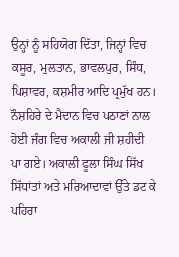ਉਨ੍ਹਾਂ ਨੂੰ ਸਹਿਯੋਗ ਦਿੱਤਾ, ਜਿਨ੍ਹਾਂ ਵਿਚ ਕਸੂਰ, ਮੁਲਤਾਨ, ਭਾਵਲਪੁਰ, ਸਿੰਧ, ਪਿਸ਼ਾਵਰ, ਕਸ਼ਮੀਰ ਆਦਿ ਪ੍ਰਮੁੱਖ ਹਨ। ਨੌਸ਼ਹਿਰੇ ਦੇ ਮੈਦਾਨ ਵਿਚ ਪਠਾਣਾਂ ਨਾਲ ਹੋਈ ਜੰਗ ਵਿਚ ਅਕਾਲੀ ਜੀ ਸ਼ਹੀਦੀ ਪਾ ਗਏ। ਅਕਾਲੀ ਫੂਲਾ ਸਿੰਘ ਸਿੱਖ ਸਿੱਧਾਂਤਾਂ ਅਤੇ ਮਰਿਆਦਾਵਾਂ ਉੱਤੇ ਡਟ ਕੇ ਪਹਿਰਾ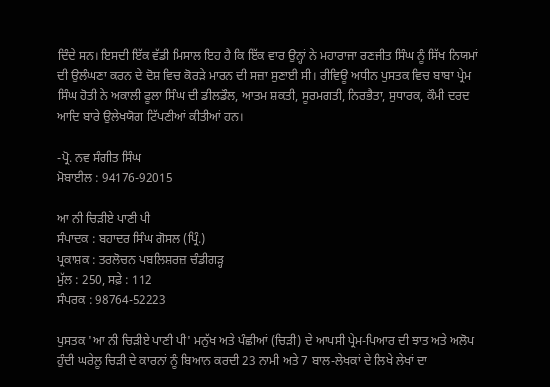ਦਿੰਦੇ ਸਨ। ਇਸਦੀ ਇੱਕ ਵੱਡੀ ਮਿਸਾਲ ਇਹ ਹੈ ਕਿ ਇੱਕ ਵਾਰ ਉਨ੍ਹਾਂ ਨੇ ਮਹਾਰਾਜਾ ਰਣਜੀਤ ਸਿੰਘ ਨੂੰ ਸਿੱਖ ਨਿਯਮਾਂ ਦੀ ਉਲੰਘਣਾ ਕਰਨ ਦੇ ਦੋਸ਼ ਵਿਚ ਕੋਰੜੇ ਮਾਰਨ ਦੀ ਸਜ਼ਾ ਸੁਣਾਈ ਸੀ। ਰੀਵਿਊ ਅਧੀਨ ਪੁਸਤਕ ਵਿਚ ਬਾਬਾ ਪ੍ਰੇਮ ਸਿੰਘ ਹੋਤੀ ਨੇ ਅਕਾਲੀ ਫੂਲਾ ਸਿੰਘ ਦੀ ਡੀਲਡੌਲ, ਆਤਮ ਸ਼ਕਤੀ, ਸੂਰਮਗਤੀ, ਨਿਰਭੈਤਾ, ਸੁਧਾਰਕ, ਕੌਮੀ ਦਰਦ ਆਦਿ ਬਾਰੇ ਉਲੇਖਯੋਗ ਟਿੱਪਣੀਆਂ ਕੀਤੀਆਂ ਹਨ।

-ਪ੍ਰੋ. ਨਵ ਸੰਗੀਤ ਸਿੰਘ
ਮੋਬਾਈਲ : 94176-92015

ਆ ਨੀ ਚਿੜੀਏ ਪਾਣੀ ਪੀ
ਸੰਪਾਦਕ : ਬਹਾਦਰ ਸਿੰਘ ਗੋਸਲ (ਪ੍ਰਿੰ.)
ਪ੍ਰਕਾਸ਼ਕ : ਤਰਲੋਚਨ ਪਬਲਿਸ਼ਰਜ਼ ਚੰਡੀਗੜ੍ਹ
ਮੁੱਲ : 250, ਸਫ਼ੇ : 112
ਸੰਪਰਕ : 98764-52223

ਪੁਸਤਕ 'ਆ ਨੀ ਚਿੜੀਏ ਪਾਣੀ ਪੀ' ਮਨੁੱਖ ਅਤੇ ਪੰਛੀਆਂ (ਚਿੜੀ) ਦੇ ਆਪਸੀ ਪ੍ਰੇਮ-ਪਿਆਰ ਦੀ ਝਾਤ ਅਤੇ ਅਲੋਪ ਹੁੰਦੀ ਘਰੇਲੂ ਚਿੜੀ ਦੇ ਕਾਰਨਾਂ ਨੂੰ ਬਿਆਨ ਕਰਦੀ 23 ਨਾਮੀ ਅਤੇ 7 ਬਾਲ-ਲੇਖਕਾਂ ਦੇ ਲਿਖੇ ਲੇਖਾਂ ਦਾ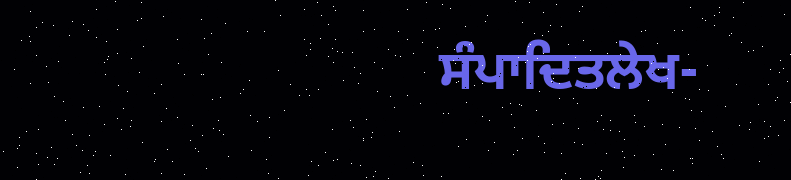ਸੰਪਾਦਿਤਲੇਖ-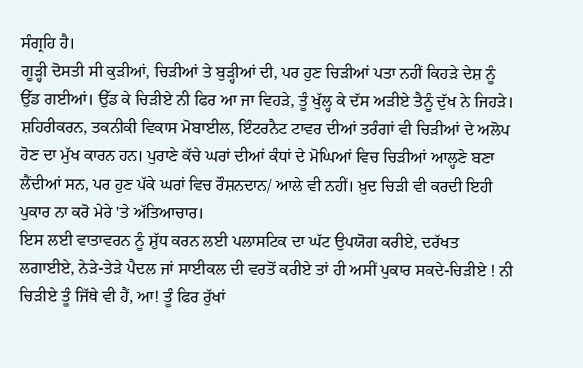ਸੰਗ੍ਰਹਿ ਹੈ।
ਗੂੜ੍ਹੀ ਦੋਸਤੀ ਸੀ ਕੁੜੀਆਂ, ਚਿੜੀਆਂ ਤੇ ਬੁੜ੍ਹੀਆਂ ਦੀ, ਪਰ ਹੁਣ ਚਿੜੀਆਂ ਪਤਾ ਨਹੀਂ ਕਿਹੜੇ ਦੇਸ਼ ਨੂੰ ਉੱਡ ਗਈਆਂ। ਉੱਡ ਕੇ ਚਿੜੀਏ ਨੀ ਫਿਰ ਆ ਜਾ ਵਿਹੜੇ, ਤੂੰ ਖੁੱਲ੍ਹ ਕੇ ਦੱਸ ਅੜੀਏ ਤੈਨੂੰ ਦੁੱਖ ਨੇ ਜਿਹੜੇ। ਸ਼ਹਿਰੀਕਰਨ, ਤਕਨੀਕੀ ਵਿਕਾਸ ਮੋਬਾਈਲ, ਇੰਟਰਨੈਟ ਟਾਵਰ ਦੀਆਂ ਤਰੰਗਾਂ ਵੀ ਚਿੜੀਆਂ ਦੇ ਅਲੋਪ ਹੋਣ ਦਾ ਮੁੱਖ ਕਾਰਨ ਹਨ। ਪੁਰਾਣੇ ਕੱਚੇ ਘਰਾਂ ਦੀਆਂ ਕੰਧਾਂ ਦੇ ਮੋਘਿਆਂ ਵਿਚ ਚਿੜੀਆਂ ਆਲ੍ਹਣੇ ਬਣਾ ਲੈਂਦੀਆਂ ਸਨ, ਪਰ ਹੁਣ ਪੱਕੇ ਘਰਾਂ ਵਿਚ ਰੌਸ਼ਨਦਾਨ/ ਆਲੇ ਵੀ ਨਹੀਂ। ਖ਼ੁਦ ਚਿੜੀ ਵੀ ਕਰਦੀ ਇਹੀ ਪੁਕਾਰ ਨਾ ਕਰੋ ਮੇਰੇ 'ਤੇ ਅੱਤਿਆਚਾਰ।
ਇਸ ਲਈ ਵਾਤਾਵਰਨ ਨੂੰ ਸ਼ੁੱਧ ਕਰਨ ਲਈ ਪਲਾਸਟਿਕ ਦਾ ਘੱਟ ਉਪਯੋਗ ਕਰੀਏ, ਦਰੱਖਤ ਲਗਾਈਏ, ਨੇੜੇ-ਤੇੜੇ ਪੈਦਲ ਜਾਂ ਸਾਈਕਲ ਦੀ ਵਰਤੋਂ ਕਰੀਏ ਤਾਂ ਹੀ ਅਸੀਂ ਪੁਕਾਰ ਸਕਦੇ-ਚਿੜੀਏ ! ਨੀ ਚਿੜੀਏ ਤੂੰ ਜਿੱਥੇ ਵੀ ਹੈਂ, ਆ! ਤੂੰ ਫਿਰ ਰੁੱਖਾਂ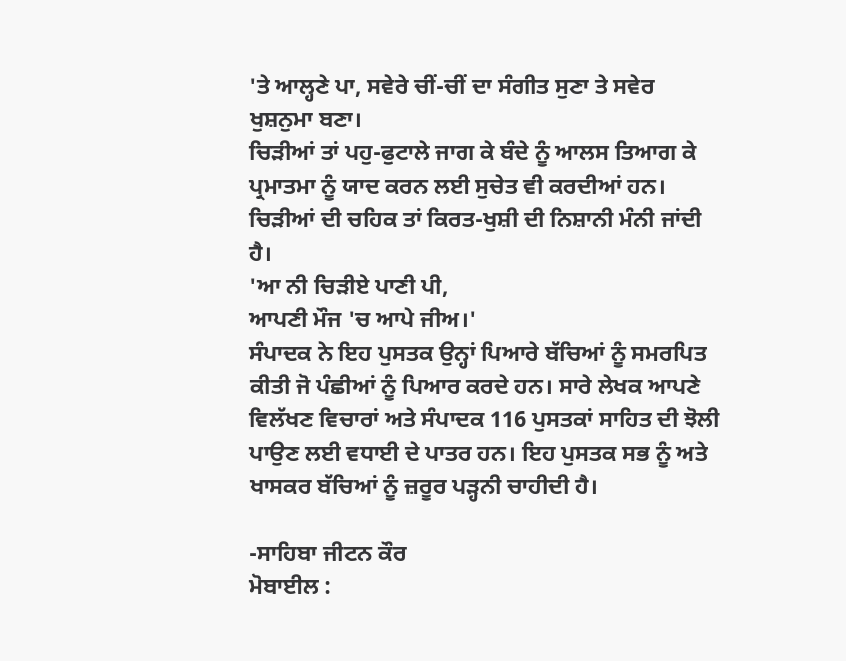'ਤੇ ਆਲ੍ਹਣੇ ਪਾ, ਸਵੇਰੇ ਚੀਂ-ਚੀਂ ਦਾ ਸੰਗੀਤ ਸੁਣਾ ਤੇ ਸਵੇਰ ਖੁਸ਼ਨੁਮਾ ਬਣਾ।
ਚਿੜੀਆਂ ਤਾਂ ਪਹੁ-ਫੁਟਾਲੇ ਜਾਗ ਕੇ ਬੰਦੇ ਨੂੰ ਆਲਸ ਤਿਆਗ ਕੇ ਪ੍ਰਮਾਤਮਾ ਨੂੰ ਯਾਦ ਕਰਨ ਲਈ ਸੁਚੇਤ ਵੀ ਕਰਦੀਆਂ ਹਨ। ਚਿੜੀਆਂ ਦੀ ਚਹਿਕ ਤਾਂ ਕਿਰਤ-ਖੁਸ਼ੀ ਦੀ ਨਿਸ਼ਾਨੀ ਮੰਨੀ ਜਾਂਦੀ ਹੈ।
'ਆ ਨੀ ਚਿੜੀਏ ਪਾਣੀ ਪੀ,
ਆਪਣੀ ਮੌਜ 'ਚ ਆਪੇ ਜੀਅ।'
ਸੰਪਾਦਕ ਨੇ ਇਹ ਪੁਸਤਕ ਉਨ੍ਹਾਂ ਪਿਆਰੇ ਬੱਚਿਆਂ ਨੂੰ ਸਮਰਪਿਤ ਕੀਤੀ ਜੋ ਪੰਛੀਆਂ ਨੂੰ ਪਿਆਰ ਕਰਦੇ ਹਨ। ਸਾਰੇ ਲੇਖਕ ਆਪਣੇ ਵਿਲੱਖਣ ਵਿਚਾਰਾਂ ਅਤੇ ਸੰਪਾਦਕ 116 ਪੁਸਤਕਾਂ ਸਾਹਿਤ ਦੀ ਝੋਲੀ ਪਾਉਣ ਲਈ ਵਧਾਈ ਦੇ ਪਾਤਰ ਹਨ। ਇਹ ਪੁਸਤਕ ਸਭ ਨੂੰ ਅਤੇ ਖਾਸਕਰ ਬੱਚਿਆਂ ਨੂੰ ਜ਼ਰੂਰ ਪੜ੍ਹਨੀ ਚਾਹੀਦੀ ਹੈ।

-ਸਾਹਿਬਾ ਜੀਟਨ ਕੌਰ
ਮੋਬਾਈਲ :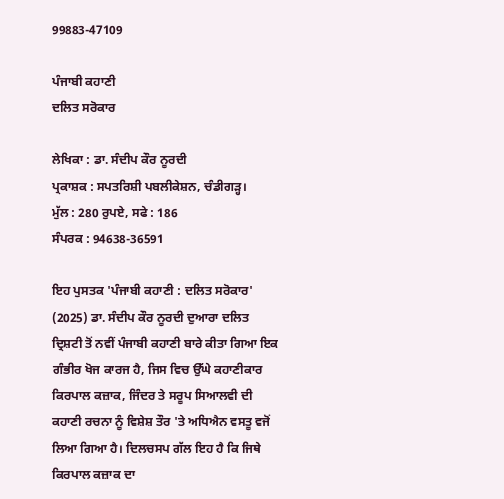99883-47109

ਪੰਜਾਬੀ ਕਹਾਣੀ
ਦਲਿਤ ਸਰੋਕਾਰ

ਲੇਖਿਕਾ : ਡਾ. ਸੰਦੀਪ ਕੌਰ ਨੂਰਦੀ
ਪ੍ਰਕਾਸ਼ਕ : ਸਪਤਰਿਸ਼ੀ ਪਬਲੀਕੇਸ਼ਨ, ਚੰਡੀਗੜ੍ਹ।
ਮੁੱਲ : 280 ਰੁਪਏ, ਸਫੇ : 186
ਸੰਪਰਕ : 94638-36591

ਇਹ ਪੁਸਤਕ 'ਪੰਜਾਬੀ ਕਹਾਣੀ : ਦਲਿਤ ਸਰੋਕਾਰ' (2025) ਡਾ. ਸੰਦੀਪ ਕੌਰ ਨੂਰਦੀ ਦੁਆਰਾ ਦਲਿਤ ਦ੍ਰਿਸ਼ਟੀ ਤੋਂ ਨਵੀਂ ਪੰਜਾਬੀ ਕਹਾਣੀ ਬਾਰੇ ਕੀਤਾ ਗਿਆ ਇਕ ਗੰਭੀਰ ਖੋਜ ਕਾਰਜ ਹੈ, ਜਿਸ ਵਿਚ ਉੱਘੇ ਕਹਾਣੀਕਾਰ ਕਿਰਪਾਲ ਕਜ਼ਾਕ, ਜਿੰਦਰ ਤੇ ਸਰੂਪ ਸਿਆਲਵੀ ਦੀ ਕਹਾਣੀ ਰਚਨਾ ਨੂੰ ਵਿਸ਼ੇਸ਼ ਤੌਰ 'ਤੇ ਅਧਿਐਨ ਵਸਤੂ ਵਜੋਂ ਲਿਆ ਗਿਆ ਹੈ। ਦਿਲਚਸਪ ਗੱਲ ਇਹ ਹੈ ਕਿ ਜਿਥੇ ਕਿਰਪਾਲ ਕਜ਼ਾਕ ਦਾ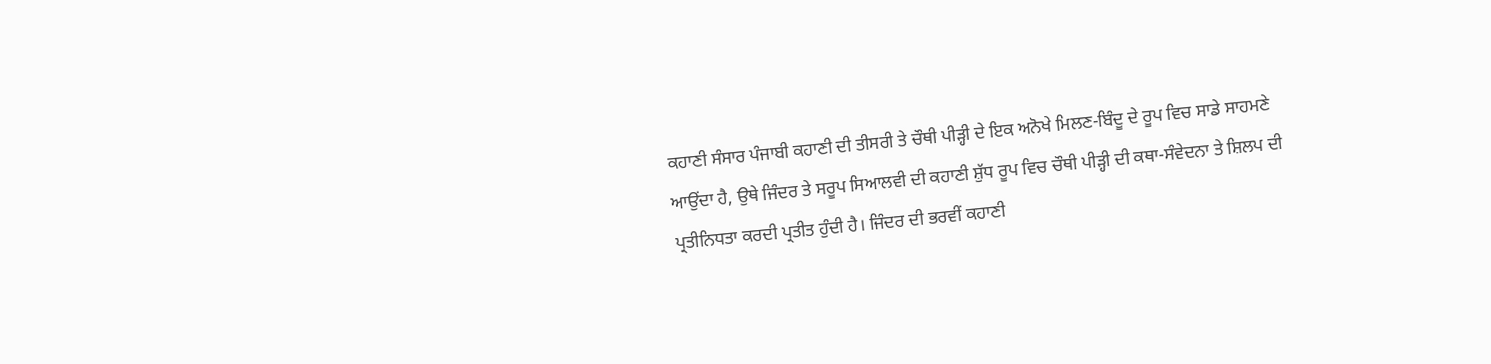ਕਹਾਣੀ ਸੰਸਾਰ ਪੰਜਾਬੀ ਕਹਾਣੀ ਦੀ ਤੀਸਰੀ ਤੇ ਚੌਥੀ ਪੀੜ੍ਹੀ ਦੇ ਇਕ ਅਨੋਖੇ ਮਿਲਣ-ਬਿੰਦੂ ਦੇ ਰੂਪ ਵਿਚ ਸਾਡੇ ਸਾਹਮਣੇ ਆਉਂਦਾ ਹੈ, ਉਥੇ ਜਿੰਦਰ ਤੇ ਸਰੂਪ ਸਿਆਲਵੀ ਦੀ ਕਹਾਣੀ ਸ਼ੁੱਧ ਰੂਪ ਵਿਚ ਚੌਥੀ ਪੀੜ੍ਹੀ ਦੀ ਕਥਾ-ਸੰਵੇਦਨਾ ਤੇ ਸ਼ਿਲਪ ਦੀ ਪ੍ਰਤੀਨਿਧਤਾ ਕਰਦੀ ਪ੍ਰਤੀਤ ਹੁੰਦੀ ਹੈ। ਜਿੰਦਰ ਦੀ ਭਰਵੀਂ ਕਹਾਣੀ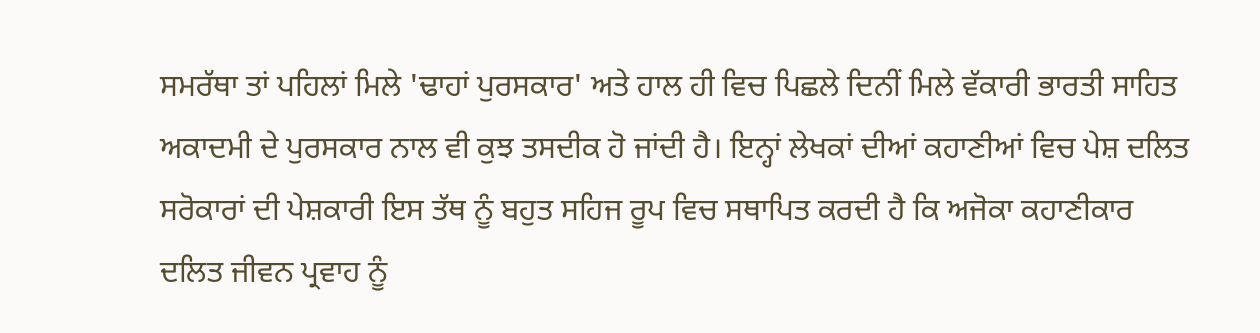ਸਮਰੱਥਾ ਤਾਂ ਪਹਿਲਾਂ ਮਿਲੇ 'ਢਾਹਾਂ ਪੁਰਸਕਾਰ' ਅਤੇ ਹਾਲ ਹੀ ਵਿਚ ਪਿਛਲੇ ਦਿਨੀਂ ਮਿਲੇ ਵੱਕਾਰੀ ਭਾਰਤੀ ਸਾਹਿਤ ਅਕਾਦਮੀ ਦੇ ਪੁਰਸਕਾਰ ਨਾਲ ਵੀ ਕੁਝ ਤਸਦੀਕ ਹੋ ਜਾਂਦੀ ਹੈ। ਇਨ੍ਹਾਂ ਲੇਖਕਾਂ ਦੀਆਂ ਕਹਾਣੀਆਂ ਵਿਚ ਪੇਸ਼ ਦਲਿਤ ਸਰੋਕਾਰਾਂ ਦੀ ਪੇਸ਼ਕਾਰੀ ਇਸ ਤੱਥ ਨੂੰ ਬਹੁਤ ਸਹਿਜ ਰੂਪ ਵਿਚ ਸਥਾਪਿਤ ਕਰਦੀ ਹੈ ਕਿ ਅਜੋਕਾ ਕਹਾਣੀਕਾਰ ਦਲਿਤ ਜੀਵਨ ਪ੍ਰਵਾਹ ਨੂੰ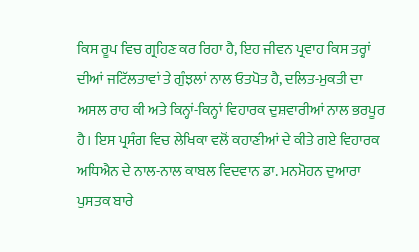ਕਿਸ ਰੂਪ ਵਿਚ ਗ੍ਰਹਿਣ ਕਰ ਰਿਹਾ ਹੈ, ਇਹ ਜੀਵਨ ਪ੍ਰਵਾਹ ਕਿਸ ਤਰ੍ਹਾਂ ਦੀਆਂ ਜਟਿੱਲਤਾਵਾਂ ਤੇ ਗੁੰਝਲਾਂ ਨਾਲ ਓਤਪੋਤ ਹੈ, ਦਲਿਤ-ਮੁਕਤੀ ਦਾ ਅਸਲ ਰਾਹ ਕੀ ਅਤੇ ਕਿਨ੍ਹਾਂ-ਕਿਨ੍ਹਾਂ ਵਿਹਾਰਕ ਦੁਸ਼ਵਾਰੀਆਂ ਨਾਲ ਭਰਪੂਰ ਹੈ। ਇਸ ਪ੍ਰਸੰਗ ਵਿਚ ਲੇਖਿਕਾ ਵਲੋਂ ਕਹਾਣੀਆਂ ਦੇ ਕੀਤੇ ਗਏ ਵਿਹਾਰਕ ਅਧਿਐਨ ਦੇ ਨਾਲ-ਨਾਲ ਕਾਬਲ ਵਿਦਵਾਨ ਡਾ. ਮਨਮੋਹਨ ਦੁਆਰਾ ਪੁਸਤਕ ਬਾਰੇ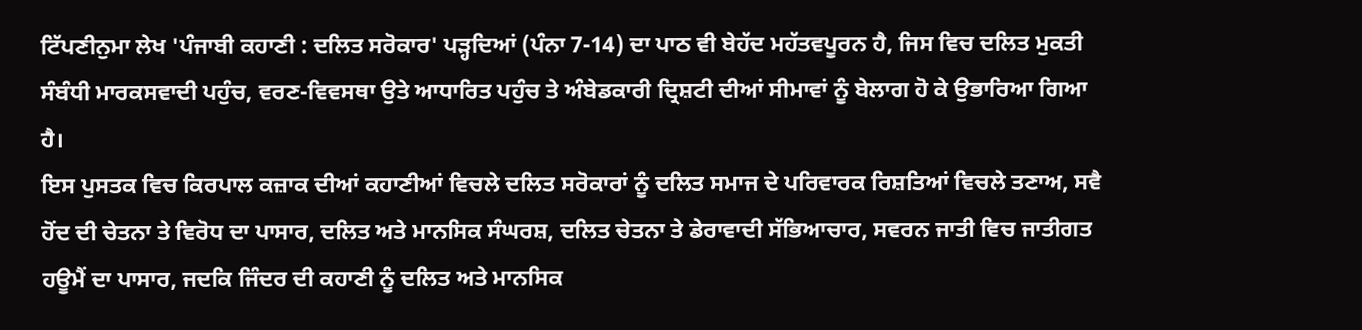ਟਿੱਪਣੀਨੁਮਾ ਲੇਖ 'ਪੰਜਾਬੀ ਕਹਾਣੀ : ਦਲਿਤ ਸਰੋਕਾਰ' ਪੜ੍ਹਦਿਆਂ (ਪੰਨਾ 7-14) ਦਾ ਪਾਠ ਵੀ ਬੇਹੱਦ ਮਹੱਤਵਪੂਰਨ ਹੈ, ਜਿਸ ਵਿਚ ਦਲਿਤ ਮੁਕਤੀ ਸੰਬੰਧੀ ਮਾਰਕਸਵਾਦੀ ਪਹੁੰਚ, ਵਰਣ-ਵਿਵਸਥਾ ਉਤੇ ਆਧਾਰਿਤ ਪਹੁੰਚ ਤੇ ਅੰਬੇਡਕਾਰੀ ਦ੍ਰਿਸ਼ਟੀ ਦੀਆਂ ਸੀਮਾਵਾਂ ਨੂੰ ਬੇਲਾਗ ਹੋ ਕੇ ਉਭਾਰਿਆ ਗਿਆ ਹੈ।
ਇਸ ਪੁਸਤਕ ਵਿਚ ਕਿਰਪਾਲ ਕਜ਼ਾਕ ਦੀਆਂ ਕਹਾਣੀਆਂ ਵਿਚਲੇ ਦਲਿਤ ਸਰੋਕਾਰਾਂ ਨੂੰ ਦਲਿਤ ਸਮਾਜ ਦੇ ਪਰਿਵਾਰਕ ਰਿਸ਼ਤਿਆਂ ਵਿਚਲੇ ਤਣਾਅ, ਸਵੈ ਹੋਂਦ ਦੀ ਚੇਤਨਾ ਤੇ ਵਿਰੋਧ ਦਾ ਪਾਸਾਰ, ਦਲਿਤ ਅਤੇ ਮਾਨਸਿਕ ਸੰਘਰਸ਼, ਦਲਿਤ ਚੇਤਨਾ ਤੇ ਡੇਰਾਵਾਦੀ ਸੱਭਿਆਚਾਰ, ਸਵਰਨ ਜਾਤੀ ਵਿਚ ਜਾਤੀਗਤ ਹਊਮੈਂ ਦਾ ਪਾਸਾਰ, ਜਦਕਿ ਜਿੰਦਰ ਦੀ ਕਹਾਣੀ ਨੂੰ ਦਲਿਤ ਅਤੇ ਮਾਨਸਿਕ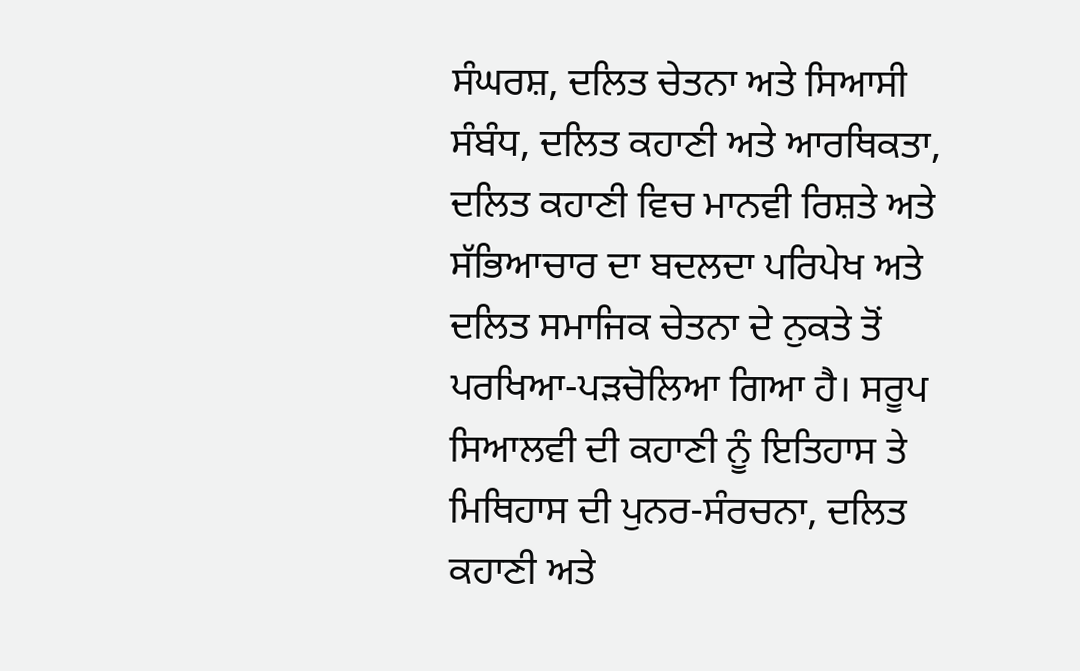ਸੰਘਰਸ਼, ਦਲਿਤ ਚੇਤਨਾ ਅਤੇ ਸਿਆਸੀ ਸੰਬੰਧ, ਦਲਿਤ ਕਹਾਣੀ ਅਤੇ ਆਰਥਿਕਤਾ, ਦਲਿਤ ਕਹਾਣੀ ਵਿਚ ਮਾਨਵੀ ਰਿਸ਼ਤੇ ਅਤੇ ਸੱਭਿਆਚਾਰ ਦਾ ਬਦਲਦਾ ਪਰਿਪੇਖ ਅਤੇ ਦਲਿਤ ਸਮਾਜਿਕ ਚੇਤਨਾ ਦੇ ਨੁਕਤੇ ਤੋਂ ਪਰਖਿਆ-ਪੜਚੋਲਿਆ ਗਿਆ ਹੈ। ਸਰੂਪ ਸਿਆਲਵੀ ਦੀ ਕਹਾਣੀ ਨੂੰ ਇਤਿਹਾਸ ਤੇ ਮਿਥਿਹਾਸ ਦੀ ਪੁਨਰ-ਸੰਰਚਨਾ, ਦਲਿਤ ਕਹਾਣੀ ਅਤੇ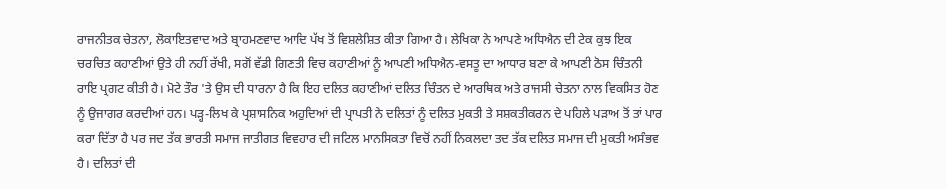ਰਾਜਨੀਤਕ ਚੇਤਨਾ, ਲੋਕਾਇਤਵਾਦ ਅਤੇ ਬ੍ਰਾਹਮਣਵਾਦ ਆਦਿ ਪੱਖ ਤੋਂ ਵਿਸ਼ਲੇਸ਼ਿਤ ਕੀਤਾ ਗਿਆ ਹੈ। ਲੇਖਿਕਾ ਨੇ ਆਪਣੇ ਅਧਿਐਨ ਦੀ ਟੇਕ ਕੁਝ ਇਕ ਚਰਚਿਤ ਕਹਾਣੀਆਂ ਉਤੇ ਹੀ ਨਹੀਂ ਰੱਖੀ, ਸਗੋਂ ਵੱਡੀ ਗਿਣਤੀ ਵਿਚ ਕਹਾਣੀਆਂ ਨੂੰ ਆਪਣੀ ਅਧਿਐਨ-ਵਸਤੂ ਦਾ ਆਧਾਰ ਬਣਾ ਕੇ ਆਪਣੀ ਠੋਸ ਚਿੰਤਨੀ ਰਾਇ ਪ੍ਰਗਟ ਕੀਤੀ ਹੈ। ਮੋਟੇ ਤੌਰ 'ਤੇ ਉਸ ਦੀ ਧਾਰਨਾ ਹੈ ਕਿ ਇਹ ਦਲਿਤ ਕਹਾਣੀਆਂ ਦਲਿਤ ਚਿੰਤਨ ਦੇ ਆਰਥਿਕ ਅਤੇ ਰਾਜਸੀ ਚੇਤਨਾ ਨਾਲ ਵਿਕਸਿਤ ਹੋਣ ਨੂੰ ਉਜਾਗਰ ਕਰਦੀਆਂ ਹਨ। ਪੜ੍ਹ-ਲਿਖ ਕੇ ਪ੍ਰਸ਼ਾਸਨਿਕ ਅਹੁਦਿਆਂ ਦੀ ਪ੍ਰਾਪਤੀ ਨੇ ਦਲਿਤਾਂ ਨੂੰ ਦਲਿਤ ਮੁਕਤੀ ਤੇ ਸਸ਼ਕਤੀਕਰਨ ਦੇ ਪਹਿਲੇ ਪੜਾਅ ਤੋਂ ਤਾਂ ਪਾਰ ਕਰਾ ਦਿੱਤਾ ਹੈ ਪਰ ਜਦ ਤੱਕ ਭਾਰਤੀ ਸਮਾਜ ਜਾਤੀਗਤ ਵਿਵਹਾਰ ਦੀ ਜਟਿਲ ਮਾਨਸਿਕਤਾ ਵਿਚੋਂ ਨਹੀਂ ਨਿਕਲਦਾ ਤਦ ਤੱਕ ਦਲਿਤ ਸਮਾਜ ਦੀ ਮੁਕਤੀ ਅਸੰਭਵ ਹੈ। ਦਲਿਤਾਂ ਦੀ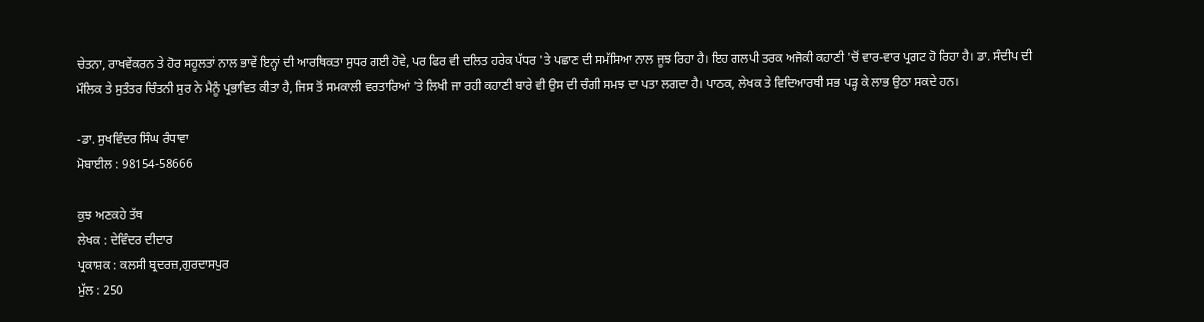ਚੇਤਨਾ, ਰਾਖਵੇਂਕਰਨ ਤੇ ਹੋਰ ਸਹੂਲਤਾਂ ਨਾਲ ਭਾਵੇਂ ਇਨ੍ਹਾਂ ਦੀ ਆਰਥਿਕਤਾ ਸੁਧਰ ਗਈ ਹੋਵੇ, ਪਰ ਫਿਰ ਵੀ ਦਲਿਤ ਹਰੇਕ ਪੱਧਰ 'ਤੇ ਪਛਾਣ ਦੀ ਸਮੱਸਿਆ ਨਾਲ ਜੂਝ ਰਿਹਾ ਹੈ। ਇਹ ਗਲਪੀ ਤਰਕ ਅਜੋਕੀ ਕਹਾਣੀ 'ਚੋਂ ਵਾਰ-ਵਾਰ ਪ੍ਰਗਟ ਹੋ ਰਿਹਾ ਹੈ। ਡਾ. ਸੰਦੀਪ ਦੀ ਮੌਲਿਕ ਤੇ ਸੁਤੰਤਰ ਚਿੰਤਨੀ ਸੁਰ ਨੇ ਮੈਨੂੰ ਪ੍ਰਭਾਵਿਤ ਕੀਤਾ ਹੈ, ਜਿਸ ਤੋਂ ਸਮਕਾਲੀ ਵਰਤਾਰਿਆਂ 'ਤੇ ਲਿਖੀ ਜਾ ਰਹੀ ਕਹਾਣੀ ਬਾਰੇ ਵੀ ਉਸ ਦੀ ਚੰਗੀ ਸਮਝ ਦਾ ਪਤਾ ਲਗਦਾ ਹੈ। ਪਾਠਕ, ਲੇਖਕ ਤੇ ਵਿਦਿਆਰਥੀ ਸਭ ਪੜ੍ਹ ਕੇ ਲਾਭ ਉਠਾ ਸਕਦੇ ਹਨ।

-ਡਾ. ਸੁਖਵਿੰਦਰ ਸਿੰਘ ਰੰਧਾਵਾ
ਮੋਬਾਈਲ : 98154-58666

ਕੁਝ ਅਣਕਹੇ ਤੱਥ
ਲੇਖਕ : ਦੇਵਿੰਦਰ ਦੀਦਾਰ
ਪ੍ਰਕਾਸ਼ਕ : ਕਲਸੀ ਬ੍ਰਦਰਜ਼,ਗੁਰਦਾਸਪੁਰ
ਮੁੱਲ : 250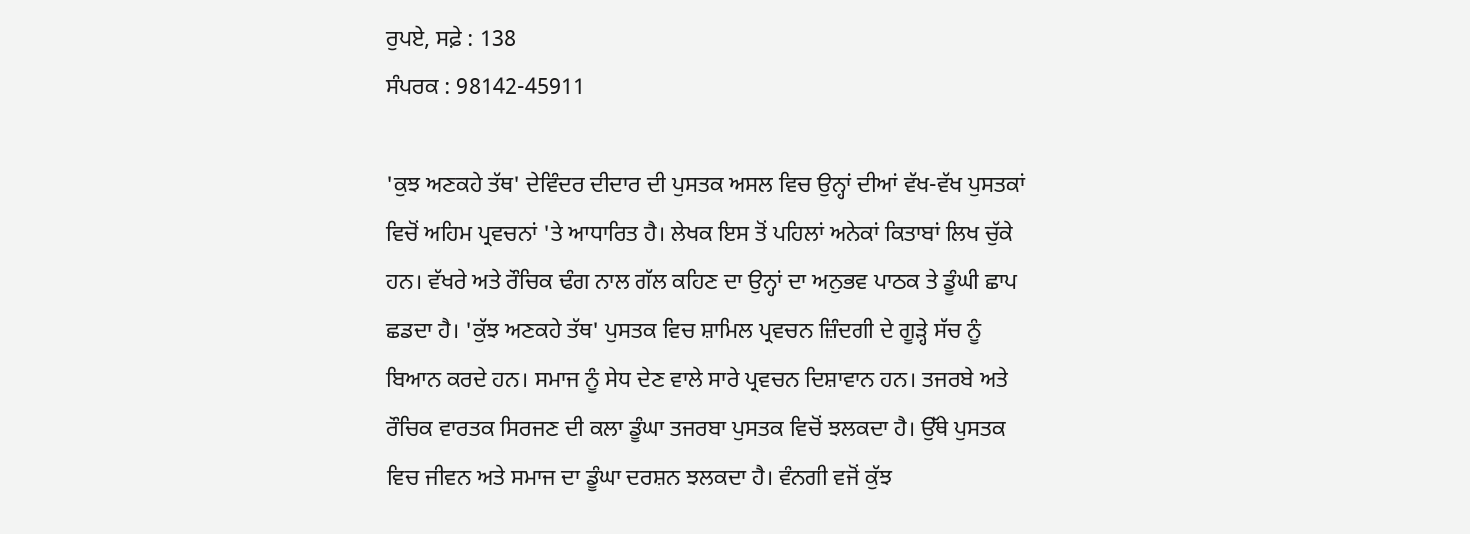ਰੁਪਏ, ਸਫ਼ੇ : 138
ਸੰਪਰਕ : 98142-45911

'ਕੁਝ ਅਣਕਹੇ ਤੱਥ' ਦੇਵਿੰਦਰ ਦੀਦਾਰ ਦੀ ਪੁਸਤਕ ਅਸਲ ਵਿਚ ਉਨ੍ਹਾਂ ਦੀਆਂ ਵੱਖ-ਵੱਖ ਪੁਸਤਕਾਂ ਵਿਚੋਂ ਅਹਿਮ ਪ੍ਰਵਚਨਾਂ 'ਤੇ ਆਧਾਰਿਤ ਹੈ। ਲੇਖਕ ਇਸ ਤੋਂ ਪਹਿਲਾਂ ਅਨੇਕਾਂ ਕਿਤਾਬਾਂ ਲਿਖ ਚੁੱਕੇ ਹਨ। ਵੱਖਰੇ ਅਤੇ ਰੌਚਿਕ ਢੰਗ ਨਾਲ ਗੱਲ ਕਹਿਣ ਦਾ ਉਨ੍ਹਾਂ ਦਾ ਅਨੁਭਵ ਪਾਠਕ ਤੇ ਡੂੰਘੀ ਛਾਪ ਛਡਦਾ ਹੈ। 'ਕੁੱਝ ਅਣਕਹੇ ਤੱਥ' ਪੁਸਤਕ ਵਿਚ ਸ਼ਾਮਿਲ ਪ੍ਰਵਚਨ ਜ਼ਿੰਦਗੀ ਦੇ ਗੂੜ੍ਹੇ ਸੱਚ ਨੂੰ ਬਿਆਨ ਕਰਦੇ ਹਨ। ਸਮਾਜ ਨੂੰ ਸੇਧ ਦੇਣ ਵਾਲੇ ਸਾਰੇ ਪ੍ਰਵਚਨ ਦਿਸ਼ਾਵਾਨ ਹਨ। ਤਜਰਬੇ ਅਤੇ ਰੌਚਿਕ ਵਾਰਤਕ ਸਿਰਜਣ ਦੀ ਕਲਾ ਡੂੰਘਾ ਤਜਰਬਾ ਪੁਸਤਕ ਵਿਚੋਂ ਝਲਕਦਾ ਹੈ। ਉੱਥੇ ਪੁਸਤਕ ਵਿਚ ਜੀਵਨ ਅਤੇ ਸਮਾਜ ਦਾ ਡੂੰਘਾ ਦਰਸ਼ਨ ਝਲਕਦਾ ਹੈ। ਵੰਨਗੀ ਵਜੋਂ ਕੁੱਝ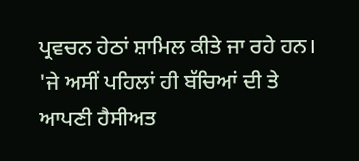ਪ੍ਰਵਚਨ ਹੇਠਾਂ ਸ਼ਾਮਿਲ ਕੀਤੇ ਜਾ ਰਹੇ ਹਨ।
'ਜੇ ਅਸੀਂ ਪਹਿਲਾਂ ਹੀ ਬੱਚਿਆਂ ਦੀ ਤੇ ਆਪਣੀ ਹੈਸੀਅਤ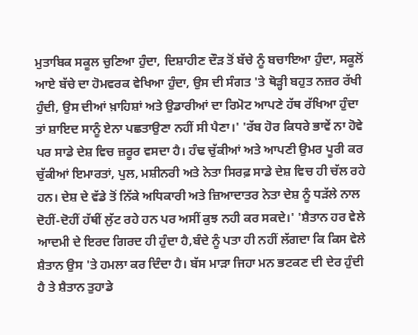ਮੁਤਾਬਿਕ ਸਕੂਲ ਚੁਣਿਆ ਹੁੰਦਾ, ਦਿਸ਼ਾਹੀਣ ਦੌੜ ਤੋਂ ਬੱਚੇ ਨੂੰ ਬਚਾਇਆ ਹੁੰਦਾ, ਸਕੂਲੋਂ ਆਏ ਬੱਚੇ ਦਾ ਹੋਮਵਰਕ ਵੇਖਿਆ ਹੁੰਦਾ, ਉਸ ਦੀ ਸੰਗਤ 'ਤੇ ਥੋੜ੍ਹੀ ਬਹੁਤ ਨਜ਼ਰ ਰੱਖੀ ਹੁੰਦੀ, ਉਸ ਦੀਆਂ ਖ਼ਾਹਿਸ਼ਾਂ ਅਤੇ ਉਡਾਰੀਆਂ ਦਾ ਰਿਮੋਟ ਆਪਣੇ ਹੱਥ ਰੱਖਿਆ ਹੁੰਦਾ ਤਾਂ ਸ਼ਾਇਦ ਸਾਨੂੰ ਏਨਾ ਪਛਤਾਉਣਾ ਨਹੀਂ ਸੀ ਪੈਣਾ।' 'ਰੱਬ ਹੋਰ ਕਿਧਰੇ ਭਾਵੇਂ ਨਾ ਹੋਵੇ ਪਰ ਸਾਡੇ ਦੇਸ਼ ਵਿਚ ਜ਼ਰੂਰ ਵਸਦਾ ਹੈ। ਹੰਢ ਚੁੱਕੀਆਂ ਅਤੇ ਆਪਣੀ ਉਮਰ ਪੂਰੀ ਕਰ ਚੁੱਕੀਆਂ ਇਮਾਰਤਾਂ, ਪੁਲ, ਮਸ਼ੀਨਰੀ ਅਤੇ ਨੇਤਾ ਸਿਰਫ਼ ਸਾਡੇ ਦੇਸ਼ ਵਿਚ ਹੀ ਚੱਲ ਰਹੇ ਹਨ। ਦੇਸ਼ ਦੇ ਵੱਡੇ ਤੋਂ ਨਿੱਕੇ ਅਧਿਕਾਰੀ ਅਤੇ ਜ਼ਿਆਦਾਤਰ ਨੇਤਾ ਦੇਸ਼ ਨੂੰ ਧੜੱਲੇ ਨਾਲ ਦੋਹੀਂ-ਦੋਹੀਂ ਹੱਥੀਂ ਲੁੱਟ ਰਹੇ ਹਨ ਪਰ ਅਸੀਂ ਕੁਝ ਨਹੀ ਕਰ ਸਕਦੇ।' 'ਸ਼ੈਤਾਨ ਹਰ ਵੇਲੇ ਆਦਮੀ ਦੇ ਇਰਦ ਗਿਰਦ ਹੀ ਹੁੰਦਾ ਹੈ,ਬੰਦੇ ਨੂੰ ਪਤਾ ਹੀ ਨਹੀਂ ਲੱਗਦਾ ਕਿ ਕਿਸ ਵੇਲੇ ਸ਼ੈਤਾਨ ਉਸ 'ਤੇ ਹਮਲਾ ਕਰ ਦਿੰਦਾ ਹੈ। ਬੱਸ ਮਾੜਾ ਜਿਹਾ ਮਨ ਭਟਕਣ ਦੀ ਦੇਰ ਹੁੰਦੀ ਹੈ ਤੇ ਸ਼ੈਤਾਨ ਤੁਹਾਡੇ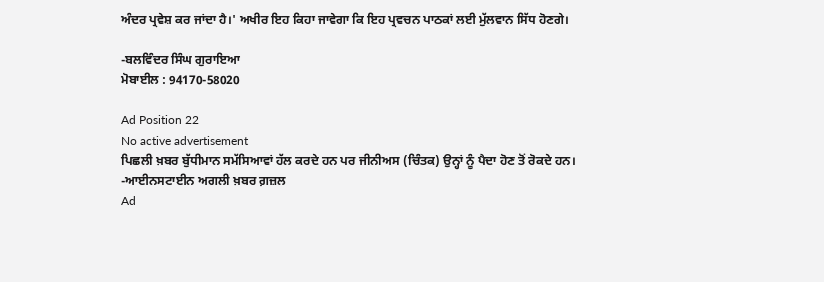ਅੰਦਰ ਪ੍ਰਵੇਸ਼ ਕਰ ਜਾਂਦਾ ਹੈ।' ਅਖੀਰ ਇਹ ਕਿਹਾ ਜਾਵੇਗਾ ਕਿ ਇਹ ਪ੍ਰਵਚਨ ਪਾਠਕਾਂ ਲਈ ਮੁੱਲਵਾਨ ਸਿੱਧ ਹੋਣਗੇ।

-ਬਲਵਿੰਦਰ ਸਿੰਘ ਗੁਰਾਇਆ
ਮੋਬਾਈਲ : 94170-58020

Ad Position 22
No active advertisement
ਪਿਛਲੀ ਖ਼ਬਰ ਬੁੱਧੀਮਾਨ ਸਮੱਸਿਆਵਾਂ ਹੱਲ ਕਰਦੇ ਹਨ ਪਰ ਜੀਨੀਅਸ (ਚਿੰਤਕ) ਉਨ੍ਹਾਂ ਨੂੰ ਪੈਦਾ ਹੋਣ ਤੋਂ ਰੋਕਦੇ ਹਨ। -ਆਈਨਸਟਾਈਨ ਅਗਲੀ ਖ਼ਬਰ ਗ਼ਜ਼ਲ
Ad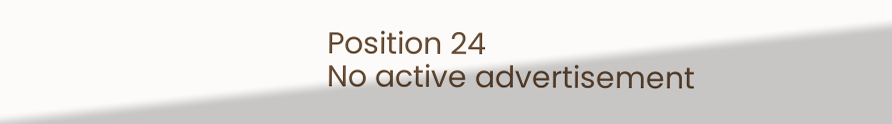Position 24
No active advertisement